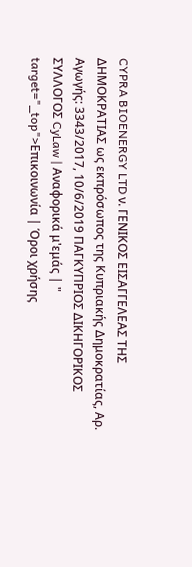CYPRA BIOENERGY LTD ν. ΓΕΝΙΚΟΣ ΕΙΣΑΓΓΕΛΕΑΣ ΤΗΣ ΔΗΜΟΚΡΑΤΙΑΣ ως εκπρόσωπος της Κυπριακής Δημοκρατίας, Αρ. Αγωγής: 3343/2017, 10/6/2019 ΠΑΓΚΥΠΡΙΟΣ ΔΙΚΗΓΟΡΙΚΟΣ ΣΥΛΛΟΓΟΣ CyLaw | Αναφορικά μ'εμάς | " target="_top">Επικοινωνία | Όροι χρήσης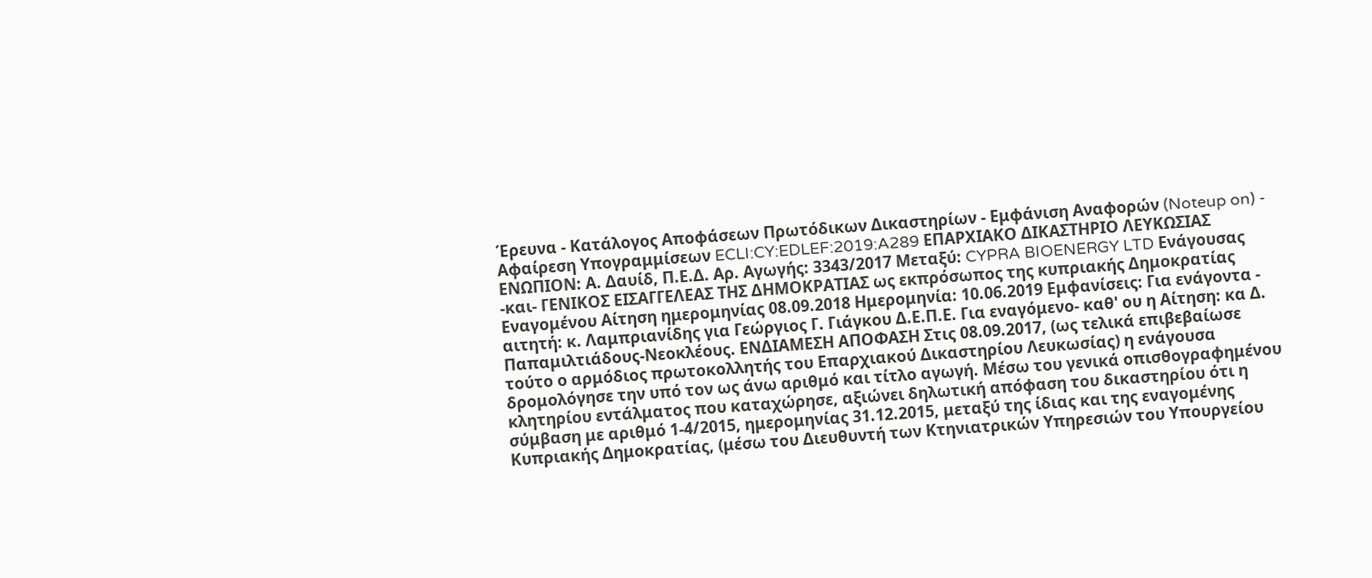Έρευνα - Κατάλογος Αποφάσεων Πρωτόδικων Δικαστηρίων - Εμφάνιση Αναφορών (Noteup on) - Αφαίρεση Υπογραμμίσεων ECLI:CY:EDLEF:2019:A289 ΕΠΑΡΧΙΑΚΟ ΔΙΚΑΣΤΗΡΙΟ ΛΕΥΚΩΣΙΑΣ ΕΝΩΠΙΟΝ: Α. Δαυίδ, Π.Ε.Δ. Αρ. Αγωγής: 3343/2017 Μεταξύ: CYPRA BIOENERGY LTD Ενάγουσας -και- ΓΕΝΙΚΟΣ ΕΙΣΑΓΓΕΛΕΑΣ ΤΗΣ ΔΗΜΟΚΡΑΤΙΑΣ ως εκπρόσωπος της κυπριακής Δημοκρατίας Εναγομένου Αίτηση ημερομηνίας 08.09.2018 Ημερομηνία: 10.06.2019 Εμφανίσεις: Για ενάγοντα - αιτητή: κ. Λαμπριανίδης για Γεώργιος Γ. Γιάγκου Δ.Ε.Π.Ε. Για εναγόμενο- καθ' ου η Αίτηση: κα Δ. Παπαμιλτιάδους-Νεοκλέους. ΕΝΔΙΑΜΕΣΗ ΑΠΟΦΑΣΗ Στις 08.09.2017, (ως τελικά επιβεβαίωσε τούτο ο αρμόδιος πρωτοκολλητής του Επαρχιακού Δικαστηρίου Λευκωσίας) η ενάγουσα δρομολόγησε την υπό τον ως άνω αριθμό και τίτλο αγωγή. Μέσω του γενικά οπισθογραφημένου κλητηρίου εντάλματος που καταχώρησε, αξιώνει δηλωτική απόφαση του δικαστηρίου ότι η σύμβαση με αριθμό 1-4/2015, ημερομηνίας 31.12.2015, μεταξύ της ίδιας και της εναγομένης Κυπριακής Δημοκρατίας, (μέσω του Διευθυντή των Κτηνιατρικών Υπηρεσιών του Υπουργείου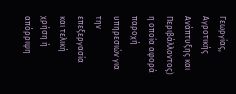Γεωργίας, Αγροτικής Ανάπτυξης και Περιβάλλοντος) η οποία αφορά παροχή υπηρεσιών για την επεξεργασία και τελική χρήση ή απόρριψη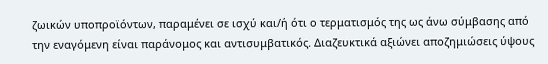ζωικών υποπροϊόντων, παραμένει σε ισχύ και/ή ότι ο τερματισμός της ως άνω σύμβασης από την εναγόμενη είναι παράνομος και αντισυμβατικός. Διαζευκτικά αξιώνει αποζημιώσεις ύψους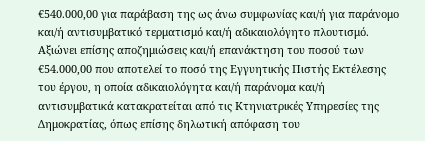€540.000,00 για παράβαση της ως άνω συμφωνίας και/ή για παράνομο και/ή αντισυμβατικό τερματισμό και/ή αδικαιολόγητο πλουτισμό. Αξιώνει επίσης αποζημιώσεις και/ή επανάκτηση του ποσού των €54.000,00 που αποτελεί το ποσό της Εγγυητικής Πιστής Εκτέλεσης του έργου, η οποία αδικαιολόγητα και/ή παράνομα και/ή αντισυμβατικά κατακρατείται από τις Κτηνιατρικές Υπηρεσίες της Δημοκρατίας, όπως επίσης δηλωτική απόφαση του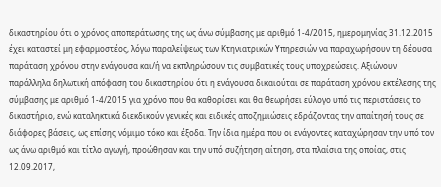δικαστηρίου ότι ο χρόνος αποπεράτωσης της ως άνω σύμβασης με αριθμό 1-4/2015, ημερομηνίας 31.12.2015 έχει καταστεί μη εφαρμοστέος, λόγω παραλείψεως των Κτηνιατρικών Υπηρεσιών να παραχωρήσουν τη δέουσα παράταση χρόνου στην ενάγουσα και/ή να εκπληρώσουν τις συμβατικές τους υποχρεώσεις. Αξιώνουν παράλληλα δηλωτική απόφαση του δικαστηρίου ότι η ενάγουσα δικαιούται σε παράταση χρόνου εκτέλεσης της σύμβασης με αριθμό 1-4/2015 για χρόνο που θα καθορίσει και θα θεωρήσει εύλογο υπό τις περιστάσεις το δικαστήριο, ενώ καταληκτικά διεκδικούν γενικές και ειδικές αποζημιώσεις εδράζοντας την απαίτησή τους σε διάφορες βάσεις, ως επίσης νόμιμο τόκο και έξοδα. Την ίδια ημέρα που οι ενάγοντες καταχώρησαν την υπό τον ως άνω αριθμό και τίτλο αγωγή, προώθησαν και την υπό συζήτηση αίτηση, στα πλαίσια της οποίας, στις 12.09.2017,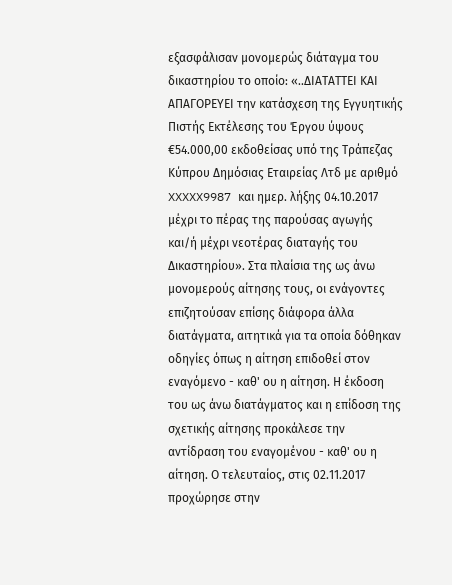εξασφάλισαν μονομερώς διάταγμα του δικαστηρίου το οποίο: «..ΔΙΑΤΑΤΤΕΙ ΚΑΙ ΑΠΑΓΟΡΕΥΕΙ την κατάσχεση της Εγγυητικής Πιστής Εκτέλεσης του Έργου ύψους €54.000,00 εκδοθείσας υπό της Τράπεζας Κύπρου Δημόσιας Εταιρείας Λτδ με αριθμό XXXXX9987 και ημερ. λήξης 04.10.2017 μέχρι το πέρας της παρούσας αγωγής και/ή μέχρι νεοτέρας διαταγής του Δικαστηρίου». Στα πλαίσια της ως άνω μονομερούς αίτησης τους, οι ενάγοντες επιζητούσαν επίσης διάφορα άλλα διατάγματα, αιτητικά για τα οποία δόθηκαν οδηγίες όπως η αίτηση επιδοθεί στον εναγόμενο - καθ' ου η αίτηση. Η έκδοση του ως άνω διατάγματος και η επίδοση της σχετικής αίτησης προκάλεσε την αντίδραση του εναγομένου - καθ' ου η αίτηση. Ο τελευταίος, στις 02.11.2017 προχώρησε στην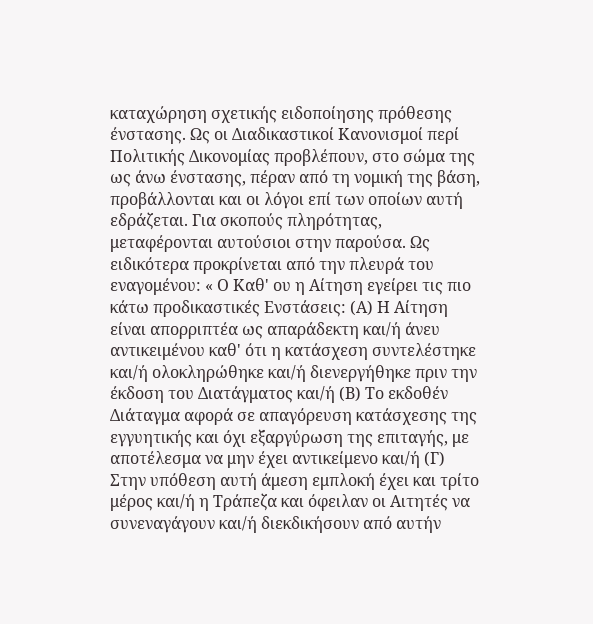καταχώρηση σχετικής ειδοποίησης πρόθεσης ένστασης. Ως οι Διαδικαστικοί Κανονισμοί περί Πολιτικής Δικονομίας προβλέπουν, στο σώμα της ως άνω ένστασης, πέραν από τη νομική της βάση, προβάλλονται και οι λόγοι επί των οποίων αυτή εδράζεται. Για σκοπούς πληρότητας, μεταφέρονται αυτούσιοι στην παρούσα. Ως ειδικότερα προκρίνεται από την πλευρά του εναγομένου: « Ο Καθ' ου η Αίτηση εγείρει τις πιο κάτω προδικαστικές Ενστάσεις: (Α) Η Αίτηση είναι απορριπτέα ως απαράδεκτη και/ή άνευ αντικειμένου καθ' ότι η κατάσχεση συντελέστηκε και/ή ολοκληρώθηκε και/ή διενεργήθηκε πριν την έκδοση του Διατάγματος και/ή (Β) Το εκδοθέν Διάταγμα αφορά σε απαγόρευση κατάσχεσης της εγγυητικής και όχι εξαργύρωση της επιταγής, με αποτέλεσμα να μην έχει αντικείμενο και/ή (Γ) Στην υπόθεση αυτή άμεση εμπλοκή έχει και τρίτο μέρος και/ή η Τράπεζα και όφειλαν οι Αιτητές να συνεναγάγουν και/ή διεκδικήσουν από αυτήν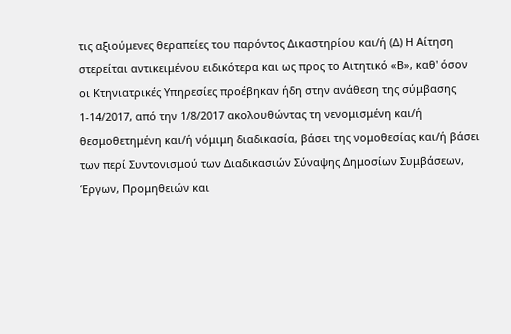τις αξιούμενες θεραπείες του παρόντος Δικαστηρίου και/ή (Δ) Η Αίτηση στερείται αντικειμένου ειδικότερα και ως προς το Αιτητικό «Β», καθ' όσον οι Κτηνιατρικές Υπηρεσίες προέβηκαν ήδη στην ανάθεση της σύμβασης 1-14/2017, από την 1/8/2017 ακολουθώντας τη νενομισμένη και/ή θεσμοθετημένη και/ή νόμιμη διαδικασία, βάσει της νομοθεσίας και/ή βάσει των περί Συντονισμού των Διαδικασιών Σύναψης Δημοσίων Συμβάσεων, Έργων, Προμηθειών και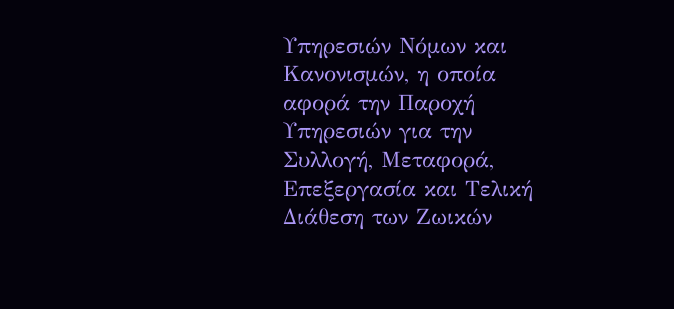Υπηρεσιών Νόμων και Κανονισμών, η οποία αφορά την Παροχή Υπηρεσιών για την Συλλογή, Μεταφορά, Επεξεργασία και Τελική Διάθεση των Ζωικών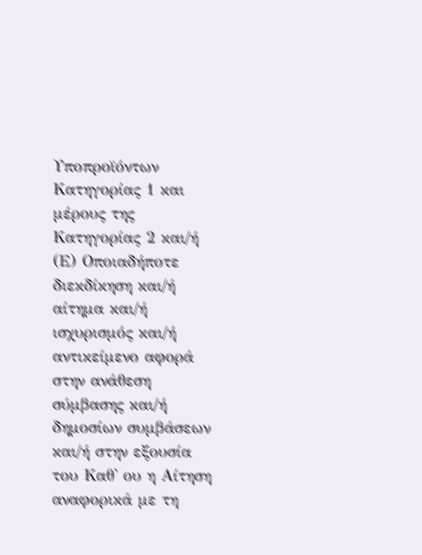Υποπροϊόντων Κατηγορίας 1 και μέρους της Κατηγορίας 2 και/ή (Ε) Οποιαδήποτε διεκδίκηση και/ή αίτημα και/ή ισχυρισμός και/ή αντικείμενο αφορά στην ανάθεση σύμβασης και/ή δημοσίων συμβάσεων και/ή στην εξουσία του Καθ' ου η Αίτηση αναφορικά με τη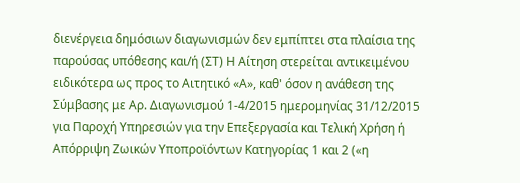διενέργεια δημόσιων διαγωνισμών δεν εμπίπτει στα πλαίσια της παρούσας υπόθεσης και/ή (ΣΤ) Η Αίτηση στερείται αντικειμένου ειδικότερα ως προς το Αιτητικό «Α», καθ' όσον η ανάθεση της Σύμβασης με Αρ. Διαγωνισμού 1-4/2015 ημερομηνίας 31/12/2015 για Παροχή Υπηρεσιών για την Επεξεργασία και Τελική Χρήση ή Απόρριψη Ζωικών Υποπροϊόντων Κατηγορίας 1 και 2 («η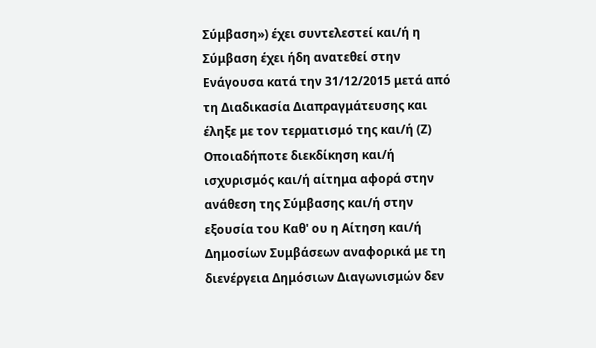Σύμβαση») έχει συντελεστεί και/ή η Σύμβαση έχει ήδη ανατεθεί στην Ενάγουσα κατά την 31/12/2015 μετά από τη Διαδικασία Διαπραγμάτευσης και έληξε με τον τερματισμό της και/ή (Ζ) Οποιαδήποτε διεκδίκηση και/ή ισχυρισμός και/ή αίτημα αφορά στην ανάθεση της Σύμβασης και/ή στην εξουσία του Καθ' ου η Αίτηση και/ή Δημοσίων Συμβάσεων αναφορικά με τη διενέργεια Δημόσιων Διαγωνισμών δεν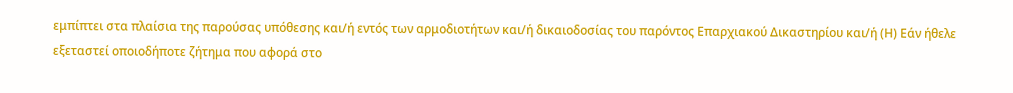εμπίπτει στα πλαίσια της παρούσας υπόθεσης και/ή εντός των αρμοδιοτήτων και/ή δικαιοδοσίας του παρόντος Επαρχιακού Δικαστηρίου και/ή (Η) Εάν ήθελε εξεταστεί οποιοδήποτε ζήτημα που αφορά στο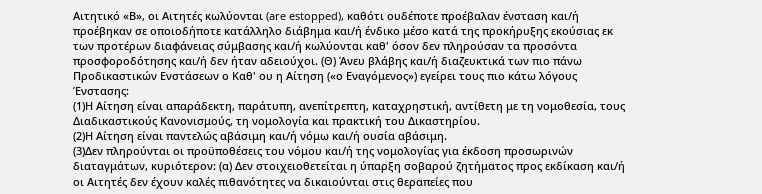Αιτητικό «Β», οι Αιτητές κωλύονται (are estopped), καθότι ουδέποτε προέβαλαν ένσταση και/ή προέβηκαν σε οποιοδήποτε κατάλληλο διάβημα και/ή ένδικο μέσο κατά της προκήρυξης εκούσιας εκ των προτέρων διαφάνειας σύμβασης και/ή κωλύονται καθ' όσον δεν πληρούσαν τα προσόντα προσφοροδότησης και/ή δεν ήταν αδειούχοι. (Θ) Άνευ βλάβης και/ή διαζευκτικά των πιο πάνω Προδικαστικών Ενστάσεων ο Καθ' ου η Αίτηση («ο Εναγόμενος») εγείρει τους πιο κάτω λόγους Ένστασης:
(1)Η Αίτηση είναι απαράδεκτη, παράτυπη, ανεπίτρεπτη, καταχρηστική, αντίθετη με τη νομοθεσία, τους Διαδικαστικούς Κανονισμούς, τη νομολογία και πρακτική του Δικαστηρίου.
(2)Η Αίτηση είναι παντελώς αβάσιμη και/ή νόμω και/ή ουσία αβάσιμη.
(3)Δεν πληρούνται οι προϋποθέσεις του νόμου και/ή της νομολογίας για έκδοση προσωρινών διαταγμάτων, κυριότερον: (α) Δεν στοιχειοθετείται η ύπαρξη σοβαρού ζητήματος προς εκδίκαση και/ή οι Αιτητές δεν έχουν καλές πιθανότητες να δικαιούνται στις θεραπείες που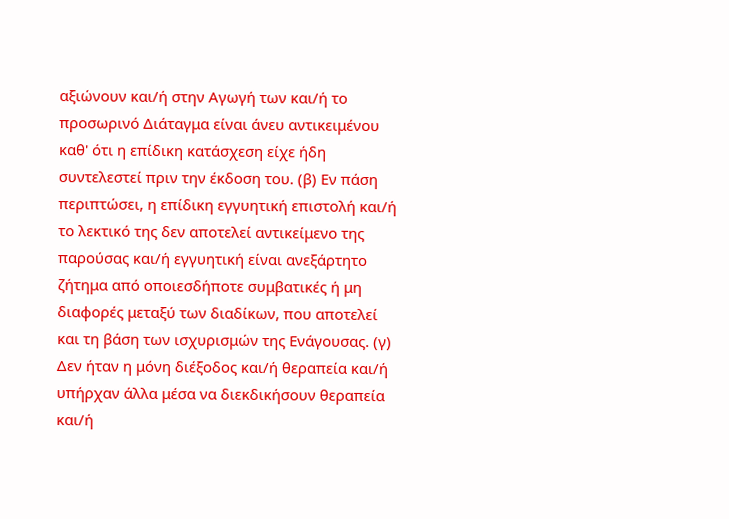αξιώνουν και/ή στην Αγωγή των και/ή το προσωρινό Διάταγμα είναι άνευ αντικειμένου καθ' ότι η επίδικη κατάσχεση είχε ήδη συντελεστεί πριν την έκδοση του. (β) Εν πάση περιπτώσει, η επίδικη εγγυητική επιστολή και/ή το λεκτικό της δεν αποτελεί αντικείμενο της παρούσας και/ή εγγυητική είναι ανεξάρτητο ζήτημα από οποιεσδήποτε συμβατικές ή μη διαφορές μεταξύ των διαδίκων, που αποτελεί και τη βάση των ισχυρισμών της Ενάγουσας. (γ) Δεν ήταν η μόνη διέξοδος και/ή θεραπεία και/ή υπήρχαν άλλα μέσα να διεκδικήσουν θεραπεία και/ή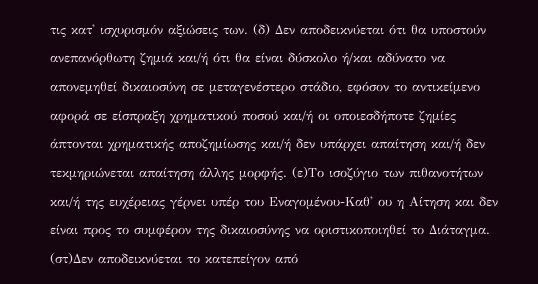τις κατ' ισχυρισμόν αξιώσεις των. (δ) Δεν αποδεικνύεται ότι θα υποστούν ανεπανόρθωτη ζημιά και/ή ότι θα είναι δύσκολο ή/και αδύνατο να απονεμηθεί δικαιοσύνη σε μεταγενέστερο στάδιο, εφόσον το αντικείμενο αφορά σε είσπραξη χρηματικού ποσού και/ή οι οποιεσδήποτε ζημίες άπτονται χρηματικής αποζημίωσης και/ή δεν υπάρχει απαίτηση και/ή δεν τεκμηριώνεται απαίτηση άλλης μορφής. (ε)Το ισοζύγιο των πιθανοτήτων και/ή της ευχέρειας γέρνει υπέρ του Εναγομένου-Καθ' ου η Αίτηση και δεν είναι προς το συμφέρον της δικαιοσύνης να οριστικοποιηθεί το Διάταγμα. (στ)Δεν αποδεικνύεται το κατεπείγον από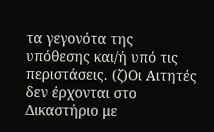τα γεγονότα της υπόθεσης και/ή υπό τις περιστάσεις. (ζ)Οι Αιτητές δεν έρχονται στο Δικαστήριο με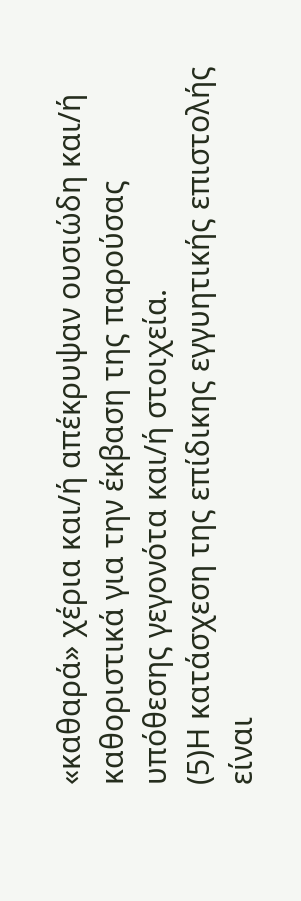«καθαρά» χέρια και/ή απέκρυψαν ουσιώδη και/ή καθοριστικά για την έκβαση της παρούσας υπόθεσης γεγονότα και/ή στοιχεία.
(5)Η κατάσχεση της επίδικης εγγυητικής επιστολής είναι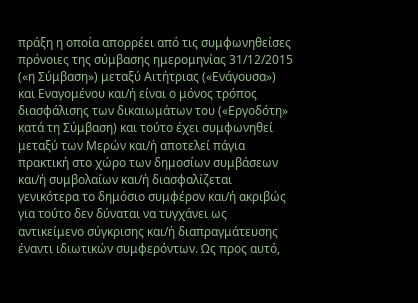πράξη η οποία απορρέει από τις συμφωνηθείσες πρόνοιες της σύμβασης ημερομηνίας 31/12/2015 («η Σύμβαση») μεταξύ Αιτήτριας («Ενάγουσα») και Εναγομένου και/ή είναι ο μόνος τρόπος διασφάλισης των δικαιωμάτων του («Εργοδότη» κατά τη Σύμβαση) και τούτο έχει συμφωνηθεί μεταξύ των Μερών και/ή αποτελεί πάγια πρακτική στο χώρο των δημοσίων συμβάσεων και/ή συμβολαίων και/ή διασφαλίζεται γενικότερα το δημόσιο συμφέρον και/ή ακριβώς για τούτο δεν δύναται να τυγχάνει ως αντικείμενο σύγκρισης και/ή διαπραγμάτευσης έναντι ιδιωτικών συμφερόντων. Ως προς αυτό,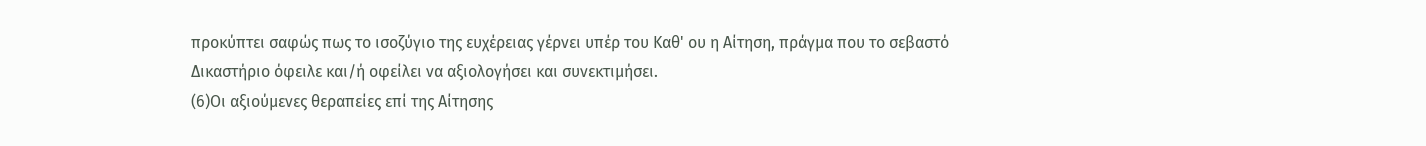προκύπτει σαφώς πως το ισοζύγιο της ευχέρειας γέρνει υπέρ του Καθ' ου η Αίτηση, πράγμα που το σεβαστό Δικαστήριο όφειλε και/ή οφείλει να αξιολογήσει και συνεκτιμήσει.
(6)Οι αξιούμενες θεραπείες επί της Αίτησης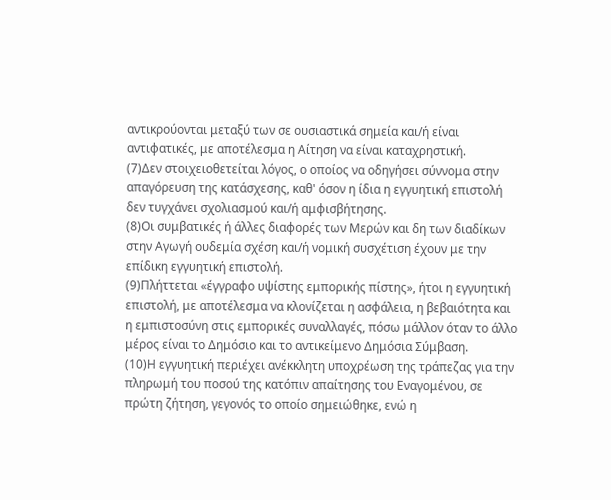αντικρούονται μεταξύ των σε ουσιαστικά σημεία και/ή είναι αντιφατικές, με αποτέλεσμα η Αίτηση να είναι καταχρηστική.
(7)Δεν στοιχειοθετείται λόγος, ο οποίος να οδηγήσει σύννομα στην απαγόρευση της κατάσχεσης, καθ' όσον η ίδια η εγγυητική επιστολή δεν τυγχάνει σχολιασμού και/ή αμφισβήτησης.
(8)Οι συμβατικές ή άλλες διαφορές των Μερών και δη των διαδίκων στην Αγωγή ουδεμία σχέση και/ή νομική συσχέτιση έχουν με την επίδικη εγγυητική επιστολή.
(9)Πλήττεται «έγγραφο υψίστης εμπορικής πίστης», ήτοι η εγγυητική επιστολή, με αποτέλεσμα να κλονίζεται η ασφάλεια, η βεβαιότητα και η εμπιστοσύνη στις εμπορικές συναλλαγές, πόσω μάλλον όταν το άλλο μέρος είναι το Δημόσιο και το αντικείμενο Δημόσια Σύμβαση.
(10)Η εγγυητική περιέχει ανέκκλητη υποχρέωση της τράπεζας για την πληρωμή του ποσού της κατόπιν απαίτησης του Εναγομένου, σε πρώτη ζήτηση, γεγονός το οποίο σημειώθηκε, ενώ η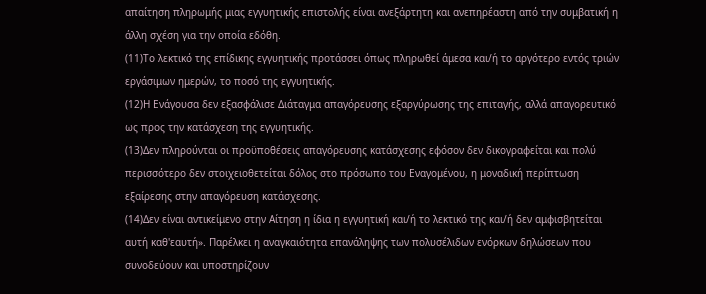απαίτηση πληρωμής μιας εγγυητικής επιστολής είναι ανεξάρτητη και ανεπηρέαστη από την συμβατική η άλλη σχέση για την οποία εδόθη.
(11)Το λεκτικό της επίδικης εγγυητικής προτάσσει όπως πληρωθεί άμεσα και/ή το αργότερο εντός τριών εργάσιμων ημερών, το ποσό της εγγυητικής.
(12)Η Ενάγουσα δεν εξασφάλισε Διάταγμα απαγόρευσης εξαργύρωσης της επιταγής, αλλά απαγορευτικό ως προς την κατάσχεση της εγγυητικής.
(13)Δεν πληρούνται οι προϋποθέσεις απαγόρευσης κατάσχεσης εφόσον δεν δικογραφείται και πολύ περισσότερο δεν στοιχειοθετείται δόλος στο πρόσωπο του Εναγομένου, η μοναδική περίπτωση εξαίρεσης στην απαγόρευση κατάσχεσης.
(14)Δεν είναι αντικείμενο στην Αίτηση η ίδια η εγγυητική και/ή το λεκτικό της και/ή δεν αμφισβητείται αυτή καθ'εαυτή». Παρέλκει η αναγκαιότητα επανάληψης των πολυσέλιδων ενόρκων δηλώσεων που συνοδεύουν και υποστηρίζουν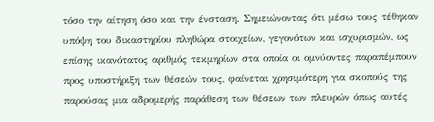τόσο την αίτηση όσο και την ένσταση. Σημειώνοντας ότι μέσω τους τέθηκαν υπόψη του δικαστηρίου πληθώρα στοιχείων, γεγονότων και ισχυρισμών, ως επίσης ικανότατος αριθμός τεκμηρίων στα οποία οι ομνύοντες παραπέμπουν προς υποστήριξη των θέσεών τους, φαίνεται χρησιμότερη για σκοπούς της παρούσας μια αδρομερής παράθεση των θέσεων των πλευρών όπως αυτές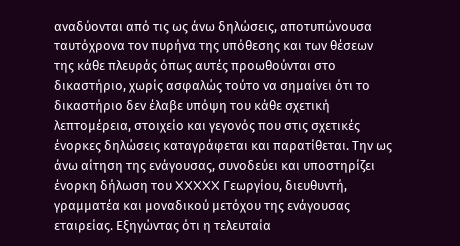αναδύονται από τις ως άνω δηλώσεις, αποτυπώνουσα ταυτόχρονα τον πυρήνα της υπόθεσης και των θέσεων της κάθε πλευράς όπως αυτές προωθούνται στο δικαστήριο, χωρίς ασφαλώς τούτο να σημαίνει ότι το δικαστήριο δεν έλαβε υπόψη του κάθε σχετική λεπτομέρεια, στοιχείο και γεγονός που στις σχετικές ένορκες δηλώσεις καταγράφεται και παρατίθεται. Την ως άνω αίτηση της ενάγουσας, συνοδεύει και υποστηρίζει ένορκη δήλωση του XXXXX Γεωργίου, διευθυντή, γραμματέα και μοναδικού μετόχου της ενάγουσας εταιρείας. Εξηγώντας ότι η τελευταία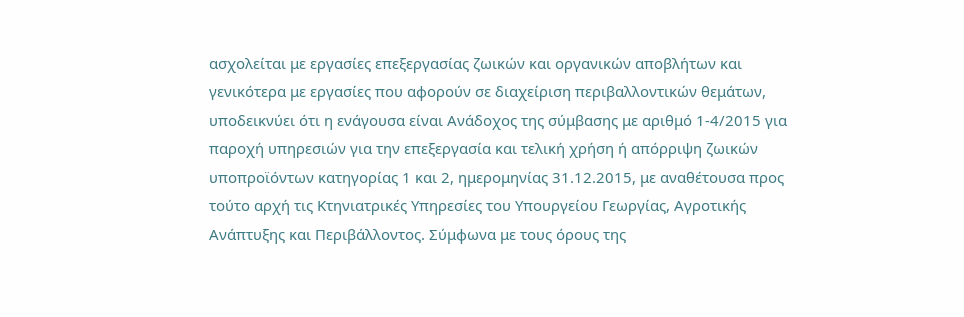ασχολείται με εργασίες επεξεργασίας ζωικών και οργανικών αποβλήτων και γενικότερα με εργασίες που αφορούν σε διαχείριση περιβαλλοντικών θεμάτων, υποδεικνύει ότι η ενάγουσα είναι Ανάδοχος της σύμβασης με αριθμό 1-4/2015 για παροχή υπηρεσιών για την επεξεργασία και τελική χρήση ή απόρριψη ζωικών υποπροϊόντων κατηγορίας 1 και 2, ημερομηνίας 31.12.2015, με αναθέτουσα προς τούτο αρχή τις Κτηνιατρικές Υπηρεσίες του Υπουργείου Γεωργίας, Αγροτικής Ανάπτυξης και Περιβάλλοντος. Σύμφωνα με τους όρους της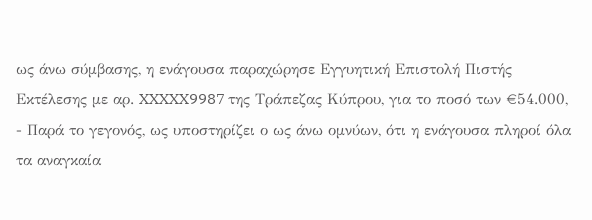ως άνω σύμβασης, η ενάγουσα παραχώρησε Εγγυητική Επιστολή Πιστής Εκτέλεσης με αρ. XXXXX9987 της Τράπεζας Κύπρου, για το ποσό των €54.000,
- Παρά το γεγονός, ως υποστηρίζει ο ως άνω ομνύων, ότι η ενάγουσα πληροί όλα τα αναγκαία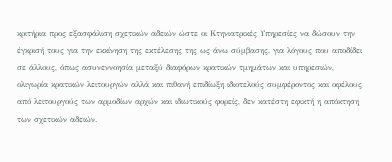κριτήρια προς εξασφάλιση σχετικών αδειών ώστε οι Κτηνιατρικές Υπηρεσίες να δώσουν την έγκρισή τους για την εκκίνηση της εκτέλεσης της ως άνω σύμβασης, για λόγους που αποδίδει σε άλλους, όπως ασυνεννοησία μεταξύ διαφόρων κρατικών τμημάτων και υπηρεσιών, ολιγωρία κρατικών λειτουργών αλλά και πιθανή επιδίωξη ιδιοτελούς συμφέροντος και οφέλους από λειτουργούς των αρμοδίων αρχών και ιδιωτικούς φορείς, δεν κατέστη εφικτή η απόκτηση των σχετικών αδειών.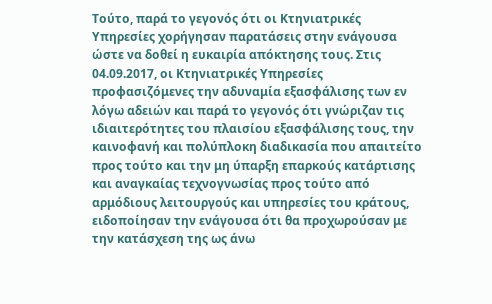Τούτο, παρά το γεγονός ότι οι Κτηνιατρικές Υπηρεσίες χορήγησαν παρατάσεις στην ενάγουσα ώστε να δοθεί η ευκαιρία απόκτησης τους. Στις 04.09.2017, οι Κτηνιατρικές Υπηρεσίες προφασιζόμενες την αδυναμία εξασφάλισης των εν λόγω αδειών και παρά το γεγονός ότι γνώριζαν τις ιδιαιτερότητες του πλαισίου εξασφάλισης τους, την καινοφανή και πολύπλοκη διαδικασία που απαιτείτο προς τούτο και την μη ύπαρξη επαρκούς κατάρτισης και αναγκαίας τεχνογνωσίας προς τούτο από αρμόδιους λειτουργούς και υπηρεσίες του κράτους, ειδοποίησαν την ενάγουσα ότι θα προχωρούσαν με την κατάσχεση της ως άνω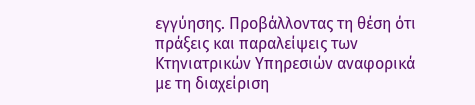εγγύησης. Προβάλλοντας τη θέση ότι πράξεις και παραλείψεις των Κτηνιατρικών Υπηρεσιών αναφορικά με τη διαχείριση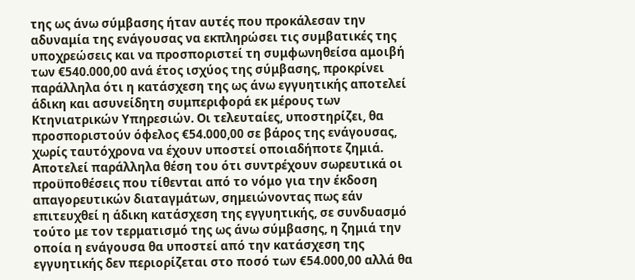της ως άνω σύμβασης ήταν αυτές που προκάλεσαν την αδυναμία της ενάγουσας να εκπληρώσει τις συμβατικές της υποχρεώσεις και να προσποριστεί τη συμφωνηθείσα αμοιβή των €540.000,00 ανά έτος ισχύος της σύμβασης, προκρίνει παράλληλα ότι η κατάσχεση της ως άνω εγγυητικής αποτελεί άδικη και ασυνείδητη συμπεριφορά εκ μέρους των Κτηνιατρικών Υπηρεσιών. Οι τελευταίες, υποστηρίζει, θα προσποριστούν όφελος €54.000,00 σε βάρος της ενάγουσας, χωρίς ταυτόχρονα να έχουν υποστεί οποιαδήποτε ζημιά. Αποτελεί παράλληλα θέση του ότι συντρέχουν σωρευτικά οι προϋποθέσεις που τίθενται από το νόμο για την έκδοση απαγορευτικών διαταγμάτων, σημειώνοντας πως εάν επιτευχθεί η άδικη κατάσχεση της εγγυητικής, σε συνδυασμό τούτο με τον τερματισμό της ως άνω σύμβασης, η ζημιά την οποία η ενάγουσα θα υποστεί από την κατάσχεση της εγγυητικής δεν περιορίζεται στο ποσό των €54.000,00 αλλά θα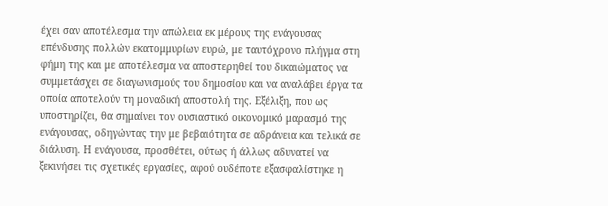έχει σαν αποτέλεσμα την απώλεια εκ μέρους της ενάγουσας επένδυσης πολλών εκατομμυρίων ευρώ, με ταυτόχρονο πλήγμα στη φήμη της και με αποτέλεσμα να αποστερηθεί του δικαιώματος να συμμετάσχει σε διαγωνισμούς του δημοσίου και να αναλάβει έργα τα οποία αποτελούν τη μοναδική αποστολή της. Εξέλιξη, που ως υποστηρίζει, θα σημαίνει τον ουσιαστικό οικονομικό μαρασμό της ενάγουσας, οδηγώντας την με βεβαιότητα σε αδράνεια και τελικά σε διάλυση. Η ενάγουσα, προσθέτει, ούτως ή άλλως αδυνατεί να ξεκινήσει τις σχετικές εργασίες, αφού ουδέποτε εξασφαλίστηκε η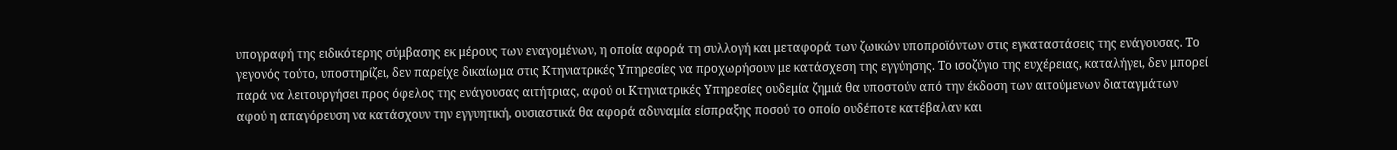υπογραφή της ειδικότερης σύμβασης εκ μέρους των εναγομένων, η οποία αφορά τη συλλογή και μεταφορά των ζωικών υποπροϊόντων στις εγκαταστάσεις της ενάγουσας. Το γεγονός τούτο, υποστηρίζει, δεν παρείχε δικαίωμα στις Κτηνιατρικές Υπηρεσίες να προχωρήσουν με κατάσχεση της εγγύησης. Το ισοζύγιο της ευχέρειας, καταλήγει, δεν μπορεί παρά να λειτουργήσει προς όφελος της ενάγουσας αιτήτριας, αφού οι Κτηνιατρικές Υπηρεσίες ουδεμία ζημιά θα υποστούν από την έκδοση των αιτούμενων διαταγμάτων αφού η απαγόρευση να κατάσχουν την εγγυητική, ουσιαστικά θα αφορά αδυναμία είσπραξης ποσού το οποίο ουδέποτε κατέβαλαν και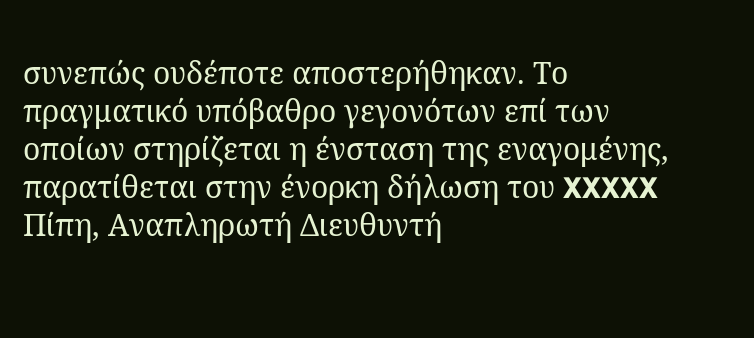συνεπώς ουδέποτε αποστερήθηκαν. Το πραγματικό υπόβαθρο γεγονότων επί των οποίων στηρίζεται η ένσταση της εναγομένης, παρατίθεται στην ένορκη δήλωση του XXXXX Πίπη, Αναπληρωτή Διευθυντή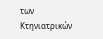των Κτηνιατρικών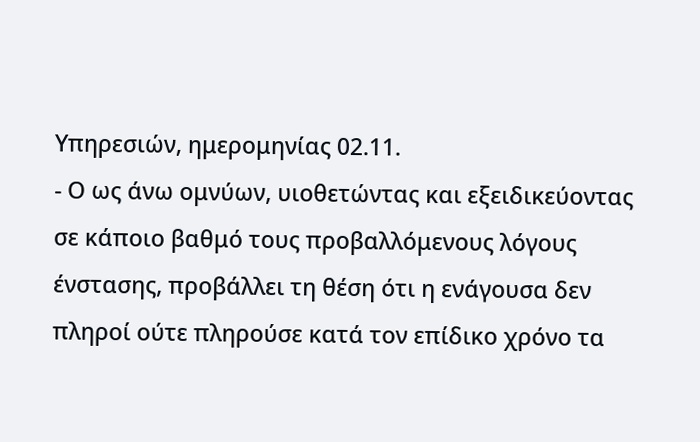Υπηρεσιών, ημερομηνίας 02.11.
- Ο ως άνω ομνύων, υιοθετώντας και εξειδικεύοντας σε κάποιο βαθμό τους προβαλλόμενους λόγους ένστασης, προβάλλει τη θέση ότι η ενάγουσα δεν πληροί ούτε πληρούσε κατά τον επίδικο χρόνο τα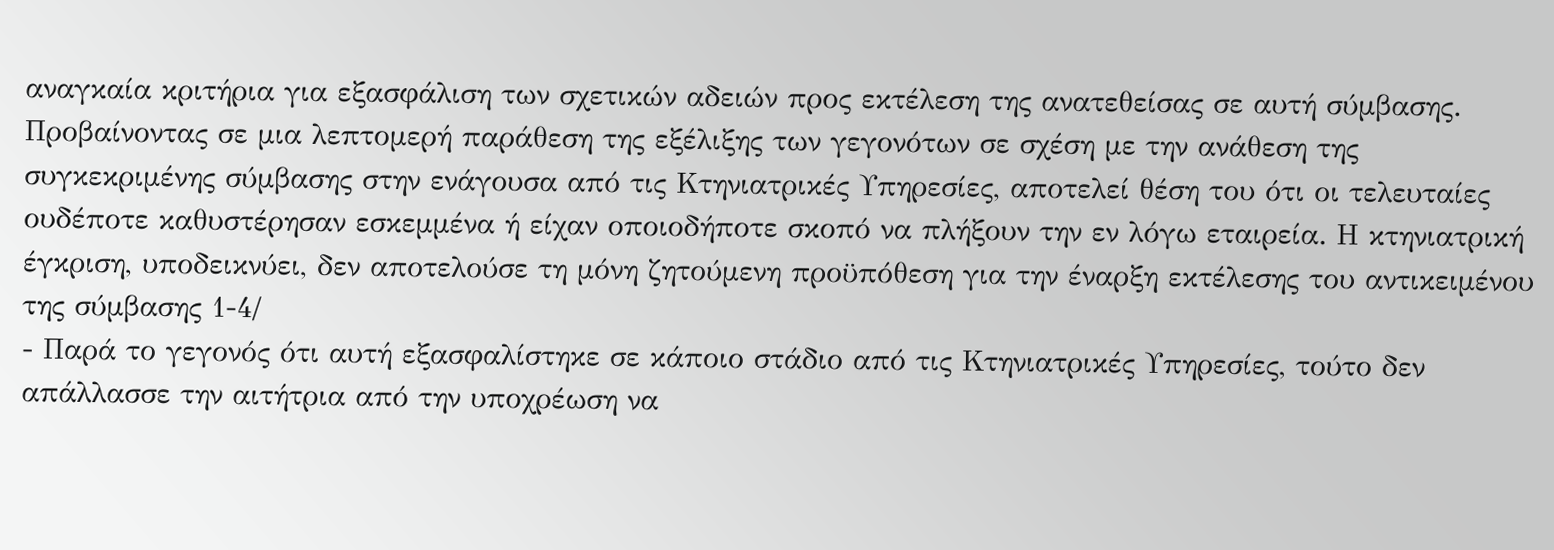αναγκαία κριτήρια για εξασφάλιση των σχετικών αδειών προς εκτέλεση της ανατεθείσας σε αυτή σύμβασης. Προβαίνοντας σε μια λεπτομερή παράθεση της εξέλιξης των γεγονότων σε σχέση με την ανάθεση της συγκεκριμένης σύμβασης στην ενάγουσα από τις Κτηνιατρικές Υπηρεσίες, αποτελεί θέση του ότι οι τελευταίες ουδέποτε καθυστέρησαν εσκεμμένα ή είχαν οποιοδήποτε σκοπό να πλήξουν την εν λόγω εταιρεία. Η κτηνιατρική έγκριση, υποδεικνύει, δεν αποτελούσε τη μόνη ζητούμενη προϋπόθεση για την έναρξη εκτέλεσης του αντικειμένου της σύμβασης 1-4/
- Παρά το γεγονός ότι αυτή εξασφαλίστηκε σε κάποιο στάδιο από τις Κτηνιατρικές Υπηρεσίες, τούτο δεν απάλλασσε την αιτήτρια από την υποχρέωση να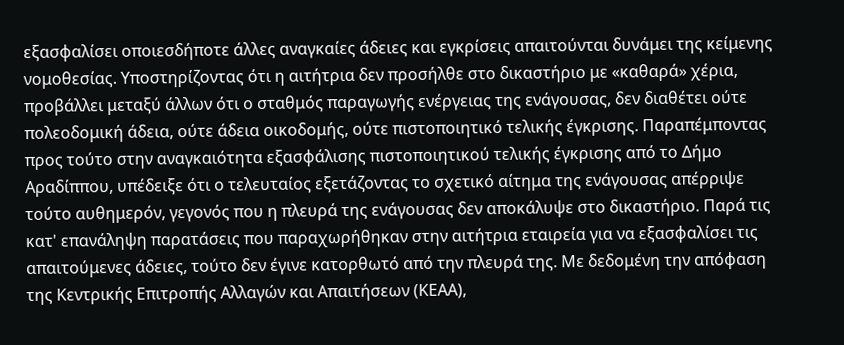εξασφαλίσει οποιεσδήποτε άλλες αναγκαίες άδειες και εγκρίσεις απαιτούνται δυνάμει της κείμενης νομοθεσίας. Υποστηρίζοντας ότι η αιτήτρια δεν προσήλθε στο δικαστήριο με «καθαρά» χέρια, προβάλλει μεταξύ άλλων ότι ο σταθμός παραγωγής ενέργειας της ενάγουσας, δεν διαθέτει ούτε πολεοδομική άδεια, ούτε άδεια οικοδομής, ούτε πιστοποιητικό τελικής έγκρισης. Παραπέμποντας προς τούτο στην αναγκαιότητα εξασφάλισης πιστοποιητικού τελικής έγκρισης από το Δήμο Αραδίππου, υπέδειξε ότι ο τελευταίος εξετάζοντας το σχετικό αίτημα της ενάγουσας απέρριψε τούτο αυθημερόν, γεγονός που η πλευρά της ενάγουσας δεν αποκάλυψε στο δικαστήριο. Παρά τις κατ' επανάληψη παρατάσεις που παραχωρήθηκαν στην αιτήτρια εταιρεία για να εξασφαλίσει τις απαιτούμενες άδειες, τούτο δεν έγινε κατορθωτό από την πλευρά της. Με δεδομένη την απόφαση της Κεντρικής Επιτροπής Αλλαγών και Απαιτήσεων (ΚΕΑΑ),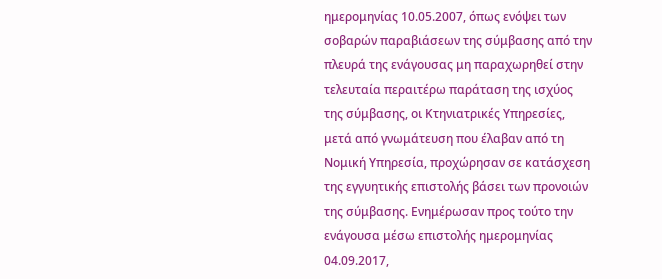ημερομηνίας 10.05.2007, όπως ενόψει των σοβαρών παραβιάσεων της σύμβασης από την πλευρά της ενάγουσας μη παραχωρηθεί στην τελευταία περαιτέρω παράταση της ισχύος της σύμβασης, οι Κτηνιατρικές Υπηρεσίες, μετά από γνωμάτευση που έλαβαν από τη Νομική Υπηρεσία, προχώρησαν σε κατάσχεση της εγγυητικής επιστολής βάσει των προνοιών της σύμβασης. Ενημέρωσαν προς τούτο την ενάγουσα μέσω επιστολής ημερομηνίας 04.09.2017,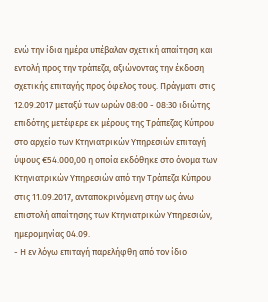ενώ την ίδια ημέρα υπέβαλαν σχετική απαίτηση και εντολή προς την τράπεζα, αξιώνοντας την έκδοση σχετικής επιταγής προς όφελος τους. Πράγματι στις 12.09.2017 μεταξύ των ωρών 08:00 - 08:30 ιδιώτης επιδότης μετέφερε εκ μέρους της Τράπεζας Κύπρου στο αρχείο των Κτηνιατρικών Υπηρεσιών επιταγή ύψους €54.000,00 η οποία εκδόθηκε στο όνομα των Κτηνιατρικών Υπηρεσιών από την Τράπεζα Κύπρου στις 11.09.2017, ανταποκρινόμενη στην ως άνω επιστολή απαίτησης των Κτηνιατρικών Υπηρεσιών, ημερομηνίας 04.09.
- Η εν λόγω επιταγή παρελήφθη από τον ίδιο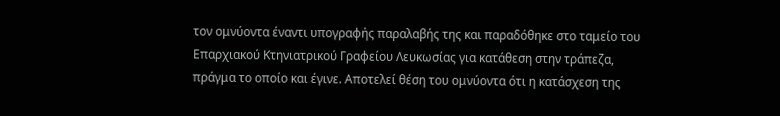τον ομνύοντα έναντι υπογραφής παραλαβής της και παραδόθηκε στο ταμείο του Επαρχιακού Κτηνιατρικού Γραφείου Λευκωσίας για κατάθεση στην τράπεζα, πράγμα το οποίο και έγινε. Αποτελεί θέση του ομνύοντα ότι η κατάσχεση της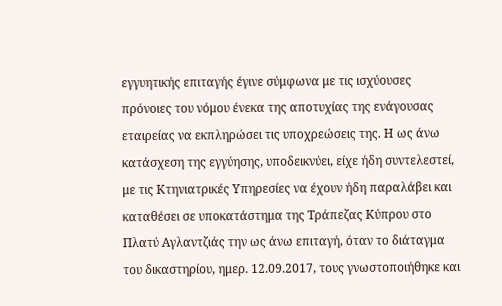εγγυητικής επιταγής έγινε σύμφωνα με τις ισχύουσες πρόνοιες του νόμου ένεκα της αποτυχίας της ενάγουσας εταιρείας να εκπληρώσει τις υποχρεώσεις της. Η ως άνω κατάσχεση της εγγύησης, υποδεικνύει, είχε ήδη συντελεστεί, με τις Κτηνιατρικές Υπηρεσίες να έχουν ήδη παραλάβει και καταθέσει σε υποκατάστημα της Τράπεζας Κύπρου στο Πλατύ Αγλαντζιάς την ως άνω επιταγή, όταν το διάταγμα του δικαστηρίου, ημερ. 12.09.2017, τους γνωστοποιήθηκε και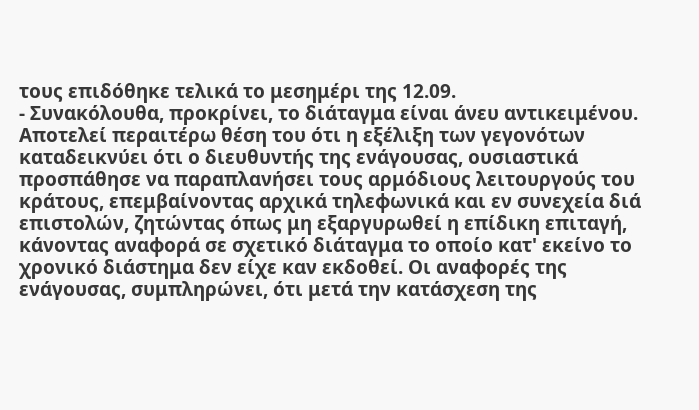τους επιδόθηκε τελικά το μεσημέρι της 12.09.
- Συνακόλουθα, προκρίνει, το διάταγμα είναι άνευ αντικειμένου. Αποτελεί περαιτέρω θέση του ότι η εξέλιξη των γεγονότων καταδεικνύει ότι ο διευθυντής της ενάγουσας, ουσιαστικά προσπάθησε να παραπλανήσει τους αρμόδιους λειτουργούς του κράτους, επεμβαίνοντας αρχικά τηλεφωνικά και εν συνεχεία διά επιστολών, ζητώντας όπως μη εξαργυρωθεί η επίδικη επιταγή, κάνοντας αναφορά σε σχετικό διάταγμα το οποίο κατ' εκείνο το χρονικό διάστημα δεν είχε καν εκδοθεί. Οι αναφορές της ενάγουσας, συμπληρώνει, ότι μετά την κατάσχεση της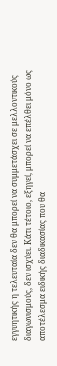εγγυητικής η τελευταία δεν θα μπορεί να συμμετάσχει σε μελλοντικούς διαγωνισμούς, δεν ισχύει. Κάτι τέτοιο, εξηγεί, μπορεί να επέλθει μόνο ως αποτέλεσμα ειδικής διαδικασίας που θα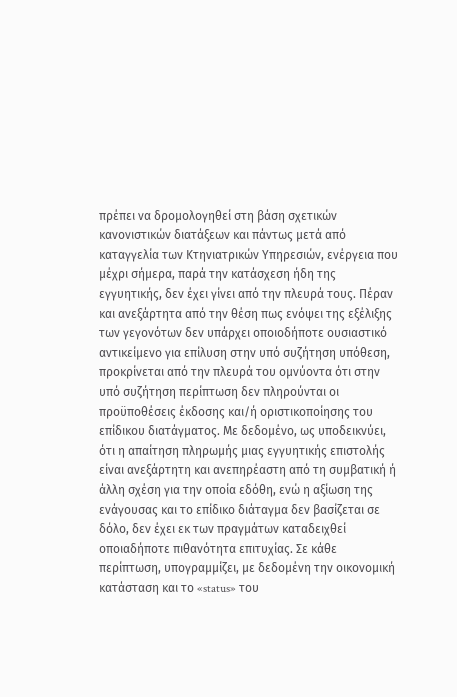πρέπει να δρομολογηθεί στη βάση σχετικών κανονιστικών διατάξεων και πάντως μετά από καταγγελία των Κτηνιατρικών Υπηρεσιών, ενέργεια που μέχρι σήμερα, παρά την κατάσχεση ήδη της εγγυητικής, δεν έχει γίνει από την πλευρά τους. Πέραν και ανεξάρτητα από την θέση πως ενόψει της εξέλιξης των γεγονότων δεν υπάρχει οποιοδήποτε ουσιαστικό αντικείμενο για επίλυση στην υπό συζήτηση υπόθεση, προκρίνεται από την πλευρά του ομνύοντα ότι στην υπό συζήτηση περίπτωση δεν πληρούνται οι προϋποθέσεις έκδοσης και/ή οριστικοποίησης του επίδικου διατάγματος. Με δεδομένο, ως υποδεικνύει, ότι η απαίτηση πληρωμής μιας εγγυητικής επιστολής είναι ανεξάρτητη και ανεπηρέαστη από τη συμβατική ή άλλη σχέση για την οποία εδόθη, ενώ η αξίωση της ενάγουσας και το επίδικο διάταγμα δεν βασίζεται σε δόλο, δεν έχει εκ των πραγμάτων καταδειχθεί οποιαδήποτε πιθανότητα επιτυχίας. Σε κάθε περίπτωση, υπογραμμίζει, με δεδομένη την οικονομική κατάσταση και το «status» του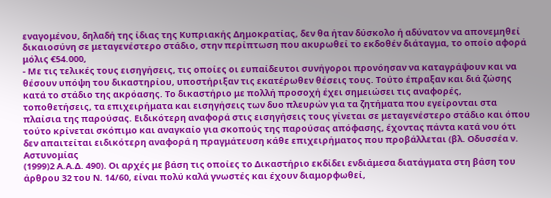εναγομένου, δηλαδή της ίδιας της Κυπριακής Δημοκρατίας, δεν θα ήταν δύσκολο ή αδύνατον να απονεμηθεί δικαιοσύνη σε μεταγενέστερο στάδιο, στην περίπτωση που ακυρωθεί το εκδοθέν διάταγμα, το οποίο αφορά μόλις €54.000,
- Με τις τελικές τους εισηγήσεις, τις οποίες οι ευπαίδευτοι συνήγοροι προνόησαν να καταγράψουν και να θέσουν υπόψη του δικαστηρίου, υποστήριξαν τις εκατέρωθεν θέσεις τους. Τούτο έπραξαν και διά ζώσης κατά το στάδιο της ακρόασης. Το δικαστήριο με πολλή προσοχή έχει σημειώσει τις αναφορές, τοποθετήσεις, τα επιχειρήματα και εισηγήσεις των δυο πλευρών για τα ζητήματα που εγείρονται στα πλαίσια της παρούσας. Ειδικότερη αναφορά στις εισηγήσεις τους γίνεται σε μεταγενέστερο στάδιο και όπου τούτο κρίνεται σκόπιμο και αναγκαίο για σκοπούς της παρούσας απόφασης, έχοντας πάντα κατά νου ότι δεν απαιτείται ειδικότερη αναφορά η πραγμάτευση κάθε επιχειρήματος που προβάλλεται (βλ. Οδυσσέα ν. Αστυνομίας
(1999)2 Α.Α.Δ. 490). Οι αρχές με βάση τις οποίες το Δικαστήριο εκδίδει ενδιάμεσα διατάγματα στη βάση του άρθρου 32 του Ν. 14/60, είναι πολύ καλά γνωστές και έχουν διαμορφωθεί,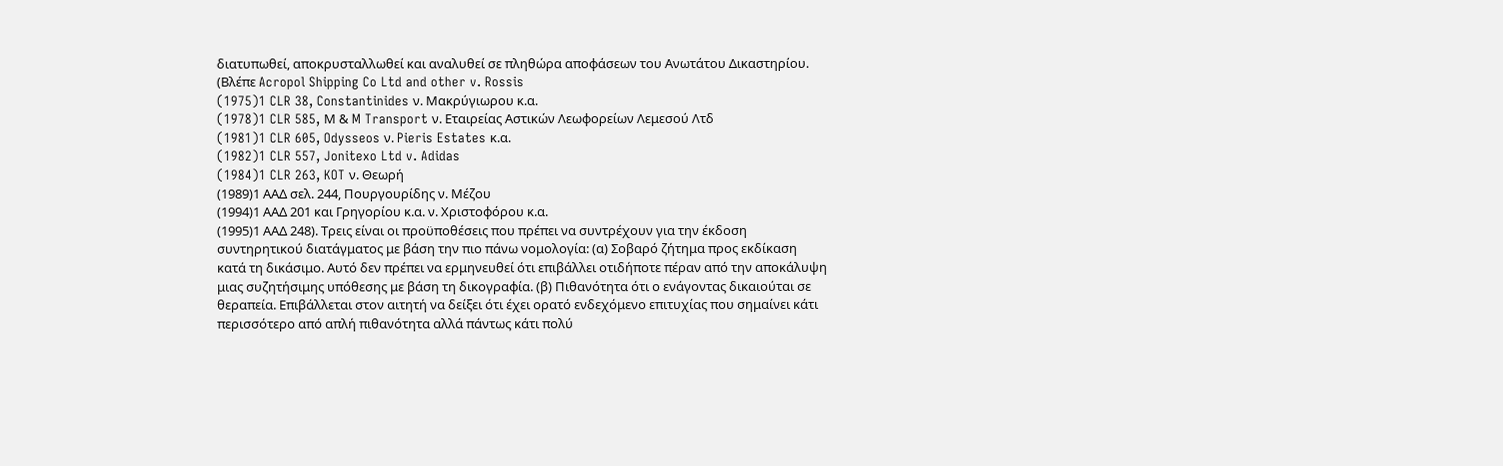διατυπωθεί, αποκρυσταλλωθεί και αναλυθεί σε πληθώρα αποφάσεων του Ανωτάτου Δικαστηρίου. (Βλέπε Acropol Shipping Co Ltd and other v. Rossis
(1975)1 CLR 38, Constantinides ν. Μακρύγιωρου κ.α.
(1978)1 CLR 585, Μ & M Transport ν. Εταιρείας Αστικών Λεωφορείων Λεμεσού Λτδ
(1981)1 CLR 605, Odysseos ν. Pieris Estates κ.α.
(1982)1 CLR 557, Jonitexo Ltd v. Adidas
(1984)1 CLR 263, KOT ν. Θεωρή
(1989)1 ΑΑΔ σελ. 244, Πουργουρίδης ν. Μέζου
(1994)1 ΑΑΔ 201 και Γρηγορίου κ.α. ν. Χριστοφόρου κ.α.
(1995)1 ΑΑΔ 248). Τρεις είναι οι προϋποθέσεις που πρέπει να συντρέχουν για την έκδοση συντηρητικού διατάγματος με βάση την πιο πάνω νομολογία: (α) Σοβαρό ζήτημα προς εκδίκαση κατά τη δικάσιμο. Αυτό δεν πρέπει να ερμηνευθεί ότι επιβάλλει οτιδήποτε πέραν από την αποκάλυψη μιας συζητήσιμης υπόθεσης με βάση τη δικογραφία. (β) Πιθανότητα ότι ο ενάγοντας δικαιούται σε θεραπεία. Επιβάλλεται στον αιτητή να δείξει ότι έχει ορατό ενδεχόμενο επιτυχίας που σημαίνει κάτι περισσότερο από απλή πιθανότητα αλλά πάντως κάτι πολύ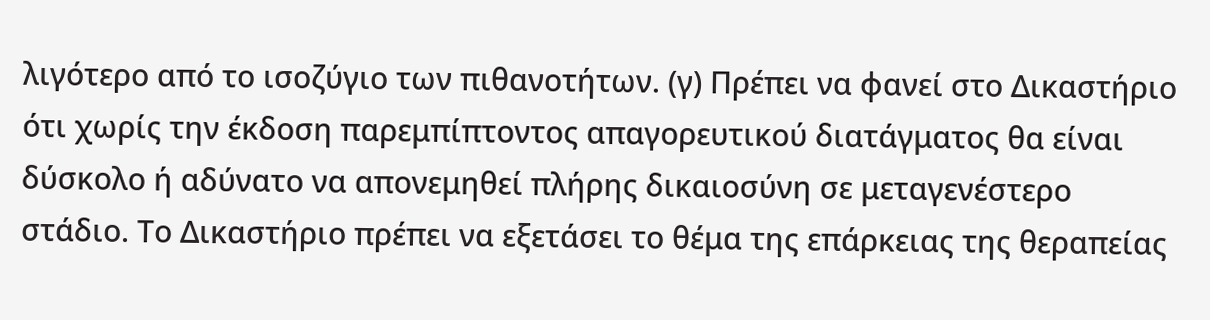λιγότερο από το ισοζύγιο των πιθανοτήτων. (γ) Πρέπει να φανεί στο Δικαστήριο ότι χωρίς την έκδοση παρεμπίπτοντος απαγορευτικού διατάγματος θα είναι δύσκολο ή αδύνατο να απονεμηθεί πλήρης δικαιοσύνη σε μεταγενέστερο στάδιο. Το Δικαστήριο πρέπει να εξετάσει το θέμα της επάρκειας της θεραπείας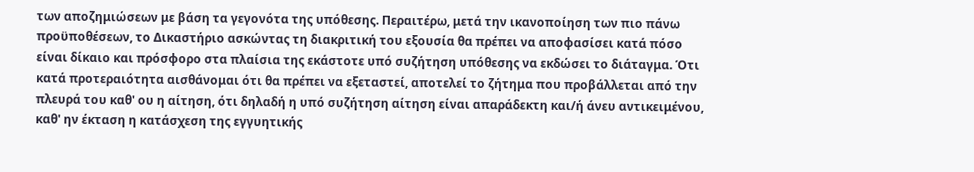των αποζημιώσεων με βάση τα γεγονότα της υπόθεσης. Περαιτέρω, μετά την ικανοποίηση των πιο πάνω προϋποθέσεων, το Δικαστήριο ασκώντας τη διακριτική του εξουσία θα πρέπει να αποφασίσει κατά πόσο είναι δίκαιο και πρόσφορο στα πλαίσια της εκάστοτε υπό συζήτηση υπόθεσης να εκδώσει το διάταγμα. Ότι κατά προτεραιότητα αισθάνομαι ότι θα πρέπει να εξεταστεί, αποτελεί το ζήτημα που προβάλλεται από την πλευρά του καθ' ου η αίτηση, ότι δηλαδή η υπό συζήτηση αίτηση είναι απαράδεκτη και/ή άνευ αντικειμένου, καθ' ην έκταση η κατάσχεση της εγγυητικής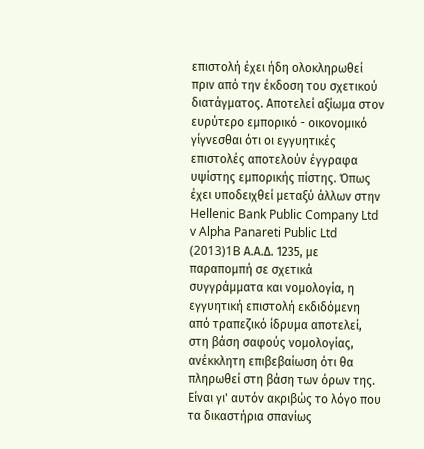επιστολή έχει ήδη ολοκληρωθεί πριν από την έκδοση του σχετικού διατάγματος. Αποτελεί αξίωμα στον ευρύτερο εμπορικό - οικονομικό γίγνεσθαι ότι οι εγγυητικές επιστολές αποτελούν έγγραφα υψίστης εμπορικής πίστης. Όπως έχει υποδειχθεί μεταξύ άλλων στην Hellenic Bank Public Company Ltd v Alpha Panareti Public Ltd
(2013)1B Α.Α.Δ. 1235, με παραπομπή σε σχετικά συγγράμματα και νομολογία, η εγγυητική επιστολή εκδιδόμενη από τραπεζικό ίδρυμα αποτελεί, στη βάση σαφούς νομολογίας, ανέκκλητη επιβεβαίωση ότι θα πληρωθεί στη βάση των όρων της. Είναι γι' αυτόν ακριβώς το λόγο που τα δικαστήρια σπανίως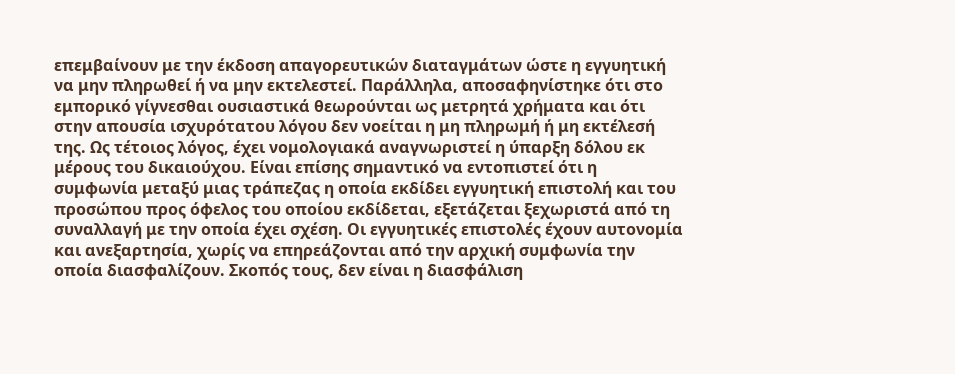επεμβαίνουν με την έκδοση απαγορευτικών διαταγμάτων ώστε η εγγυητική να μην πληρωθεί ή να μην εκτελεστεί. Παράλληλα, αποσαφηνίστηκε ότι στο εμπορικό γίγνεσθαι ουσιαστικά θεωρούνται ως μετρητά χρήματα και ότι στην απουσία ισχυρότατου λόγου δεν νοείται η μη πληρωμή ή μη εκτέλεσή της. Ως τέτοιος λόγος, έχει νομολογιακά αναγνωριστεί η ύπαρξη δόλου εκ μέρους του δικαιούχου. Είναι επίσης σημαντικό να εντοπιστεί ότι η συμφωνία μεταξύ μιας τράπεζας η οποία εκδίδει εγγυητική επιστολή και του προσώπου προς όφελος του οποίου εκδίδεται, εξετάζεται ξεχωριστά από τη συναλλαγή με την οποία έχει σχέση. Οι εγγυητικές επιστολές έχουν αυτονομία και ανεξαρτησία, χωρίς να επηρεάζονται από την αρχική συμφωνία την οποία διασφαλίζουν. Σκοπός τους, δεν είναι η διασφάλιση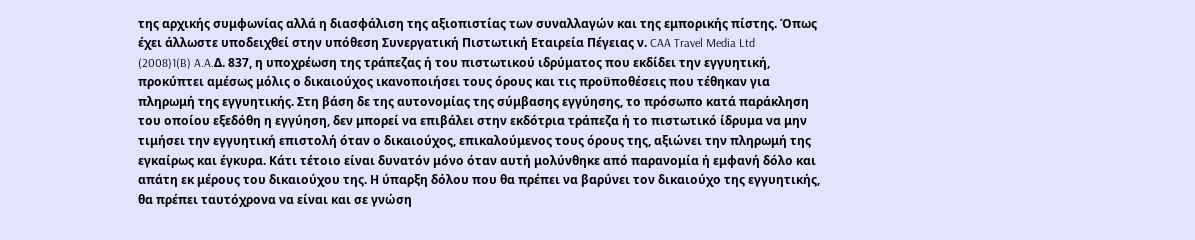της αρχικής συμφωνίας αλλά η διασφάλιση της αξιοπιστίας των συναλλαγών και της εμπορικής πίστης. Όπως έχει άλλωστε υποδειχθεί στην υπόθεση Συνεργατική Πιστωτική Εταιρεία Πέγειας ν. CAA Travel Media Ltd
(2008)1(B) A.A.Δ. 837, η υποχρέωση της τράπεζας ή του πιστωτικού ιδρύματος που εκδίδει την εγγυητική, προκύπτει αμέσως μόλις ο δικαιούχος ικανοποιήσει τους όρους και τις προϋποθέσεις που τέθηκαν για πληρωμή της εγγυητικής. Στη βάση δε της αυτονομίας της σύμβασης εγγύησης, το πρόσωπο κατά παράκληση του οποίου εξεδόθη η εγγύηση, δεν μπορεί να επιβάλει στην εκδότρια τράπεζα ή το πιστωτικό ίδρυμα να μην τιμήσει την εγγυητική επιστολή όταν ο δικαιούχος, επικαλούμενος τους όρους της, αξιώνει την πληρωμή της εγκαίρως και έγκυρα. Κάτι τέτοιο είναι δυνατόν μόνο όταν αυτή μολύνθηκε από παρανομία ή εμφανή δόλο και απάτη εκ μέρους του δικαιούχου της. Η ύπαρξη δόλου που θα πρέπει να βαρύνει τον δικαιούχο της εγγυητικής, θα πρέπει ταυτόχρονα να είναι και σε γνώση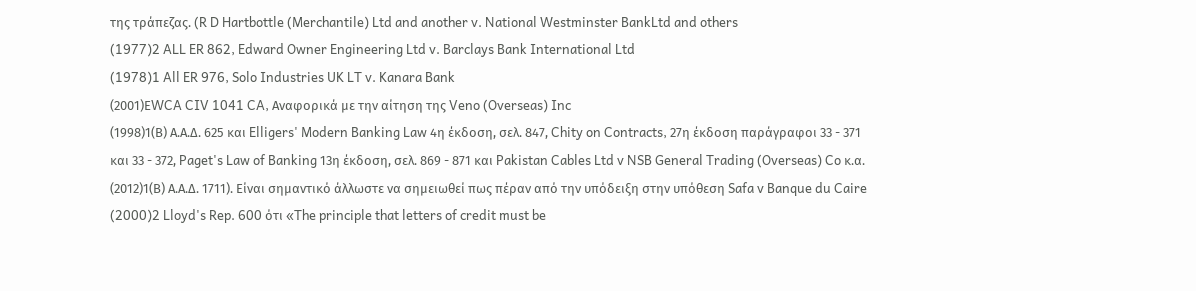της τράπεζας. (R D Hartbottle (Merchantile) Ltd and another v. National Westminster BankLtd and others
(1977)2 ALL ER 862, Edward Owner Engineering Ltd v. Barclays Bank International Ltd
(1978)1 All ER 976, Solo Industries UK LT v. Kanara Bank
(2001)ΕWCA CIV 1041 CA, Αναφορικά με την αίτηση της Veno (Overseas) Inc
(1998)1(Β) Α.Α.Δ. 625 και Elligers' Modern Banking Law 4η έκδοση, σελ. 847, Chity on Contracts, 27η έκδοση παράγραφοι 33 - 371 και 33 - 372, Paget's Law of Banking 13η έκδοση, σελ. 869 - 871 και Pakistan Cables Ltd v NSB General Trading (Overseas) Co κ.α.
(2012)1(Β) Α.Α.Δ. 1711). Είναι σημαντικό άλλωστε να σημειωθεί πως πέραν από την υπόδειξη στην υπόθεση Safa v Banque du Caire
(2000)2 Lloyd's Rep. 600 ότι «The principle that letters of credit must be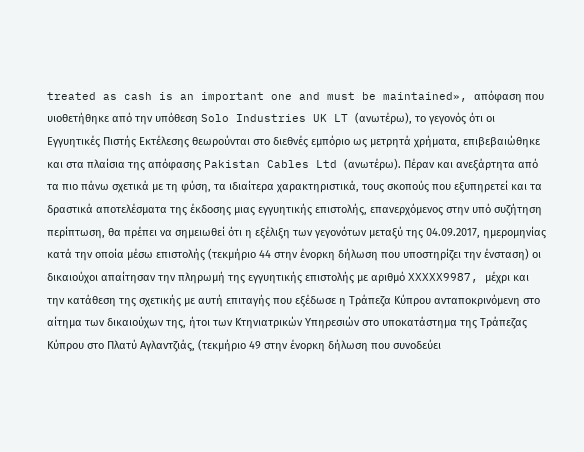treated as cash is an important one and must be maintained», απόφαση που υιοθετήθηκε από την υπόθεση Solo Industries UK LT (ανωτέρω), το γεγονός ότι οι Εγγυητικές Πιστής Εκτέλεσης θεωρούνται στο διεθνές εμπόριο ως μετρητά χρήματα, επιβεβαιώθηκε και στα πλαίσια της απόφασης Pakistan Cables Ltd (ανωτέρω). Πέραν και ανεξάρτητα από τα πιο πάνω σχετικά με τη φύση, τα ιδιαίτερα χαρακτηριστικά, τους σκοπούς που εξυπηρετεί και τα δραστικά αποτελέσματα της έκδοσης μιας εγγυητικής επιστολής, επανερχόμενος στην υπό συζήτηση περίπτωση, θα πρέπει να σημειωθεί ότι η εξέλιξη των γεγονότων μεταξύ της 04.09.2017, ημερομηνίας κατά την οποία μέσω επιστολής (τεκμήριο 44 στην ένορκη δήλωση που υποστηρίζει την ένσταση) οι δικαιούχοι απαίτησαν την πληρωμή της εγγυητικής επιστολής με αριθμό XXXXX9987, μέχρι και την κατάθεση της σχετικής με αυτή επιταγής που εξέδωσε η Τράπεζα Κύπρου ανταποκρινόμενη στο αίτημα των δικαιούχων της, ήτοι των Κτηνιατρικών Υπηρεσιών στο υποκατάστημα της Τράπεζας Κύπρου στο Πλατύ Αγλαντζιάς, (τεκμήριο 49 στην ένορκη δήλωση που συνοδεύει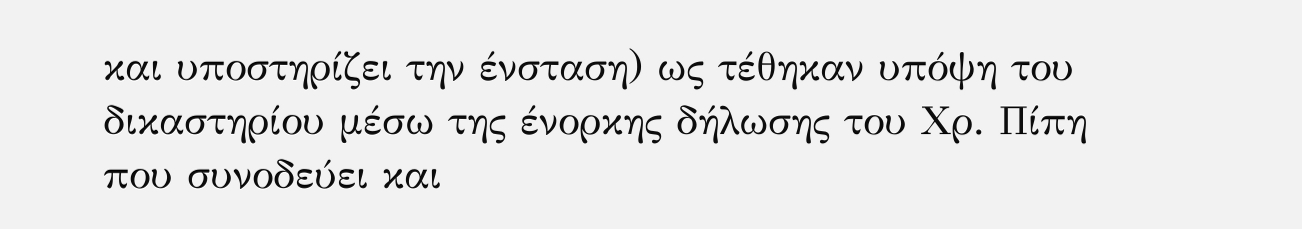και υποστηρίζει την ένσταση) ως τέθηκαν υπόψη του δικαστηρίου μέσω της ένορκης δήλωσης του Χρ. Πίπη που συνοδεύει και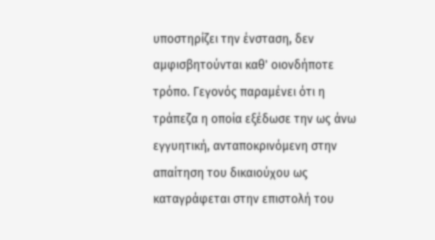υποστηρίζει την ένσταση, δεν αμφισβητούνται καθ' οιονδήποτε τρόπο. Γεγονός παραμένει ότι η τράπεζα η οποία εξέδωσε την ως άνω εγγυητική, ανταποκρινόμενη στην απαίτηση του δικαιούχου ως καταγράφεται στην επιστολή του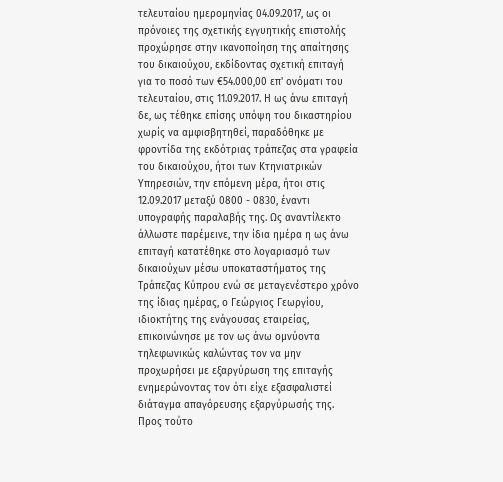τελευταίου ημερομηνίας 04.09.2017, ως οι πρόνοιες της σχετικής εγγυητικής επιστολής προχώρησε στην ικανοποίηση της απαίτησης του δικαιούχου, εκδίδοντας σχετική επιταγή για το ποσό των €54.000,00 επ' ονόματι του τελευταίου, στις 11.09.2017. Η ως άνω επιταγή δε, ως τέθηκε επίσης υπόψη του δικαστηρίου χωρίς να αμφισβητηθεί, παραδόθηκε με φροντίδα της εκδότριας τράπεζας στα γραφεία του δικαιούχου, ήτοι των Κτηνιατρικών Υπηρεσιών, την επόμενη μέρα, ήτοι στις 12.09.2017 μεταξύ 0800 - 0830, έναντι υπογραφής παραλαβής της. Ως αναντίλεκτο άλλωστε παρέμεινε, την ίδια ημέρα η ως άνω επιταγή κατατέθηκε στο λογαριασμό των δικαιούχων μέσω υποκαταστήματος της Τράπεζας Κύπρου ενώ σε μεταγενέστερο χρόνο της ίδιας ημέρας, ο Γεώργιος Γεωργίου, ιδιοκτήτης της ενάγουσας εταιρείας, επικοινώνησε με τον ως άνω ομνύοντα τηλεφωνικώς καλώντας τον να μην προχωρήσει με εξαργύρωση της επιταγής ενημερώνοντας τον ότι είχε εξασφαλιστεί διάταγμα απαγόρευσης εξαργύρωσής της. Προς τούτο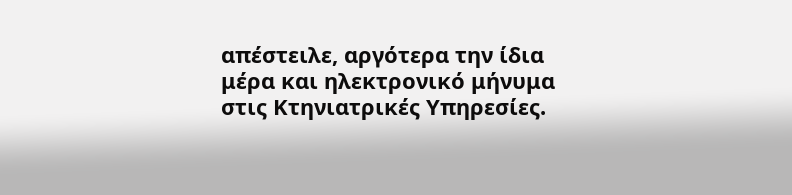απέστειλε, αργότερα την ίδια μέρα και ηλεκτρονικό μήνυμα στις Κτηνιατρικές Υπηρεσίες.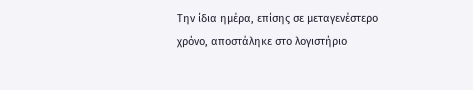Την ίδια ημέρα, επίσης σε μεταγενέστερο χρόνο, αποστάληκε στο λογιστήριο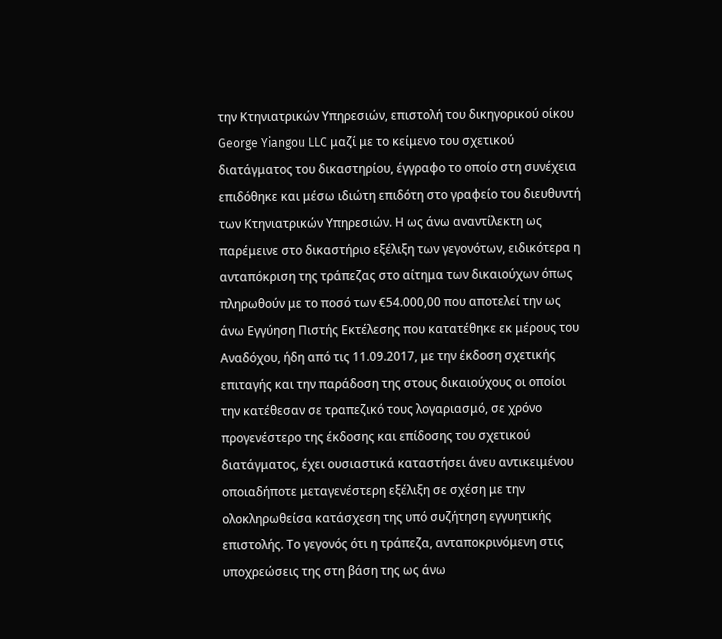την Κτηνιατρικών Υπηρεσιών, επιστολή του δικηγορικού οίκου George Yiangou LLC μαζί με το κείμενο του σχετικού διατάγματος του δικαστηρίου, έγγραφο το οποίο στη συνέχεια επιδόθηκε και μέσω ιδιώτη επιδότη στο γραφείο του διευθυντή των Κτηνιατρικών Υπηρεσιών. Η ως άνω αναντίλεκτη ως παρέμεινε στο δικαστήριο εξέλιξη των γεγονότων, ειδικότερα η ανταπόκριση της τράπεζας στο αίτημα των δικαιούχων όπως πληρωθούν με το ποσό των €54.000,00 που αποτελεί την ως άνω Εγγύηση Πιστής Εκτέλεσης που κατατέθηκε εκ μέρους του Αναδόχου, ήδη από τις 11.09.2017, με την έκδοση σχετικής επιταγής και την παράδοση της στους δικαιούχους οι οποίοι την κατέθεσαν σε τραπεζικό τους λογαριασμό, σε χρόνο προγενέστερο της έκδοσης και επίδοσης του σχετικού διατάγματος, έχει ουσιαστικά καταστήσει άνευ αντικειμένου οποιαδήποτε μεταγενέστερη εξέλιξη σε σχέση με την ολοκληρωθείσα κατάσχεση της υπό συζήτηση εγγυητικής επιστολής. Το γεγονός ότι η τράπεζα, ανταποκρινόμενη στις υποχρεώσεις της στη βάση της ως άνω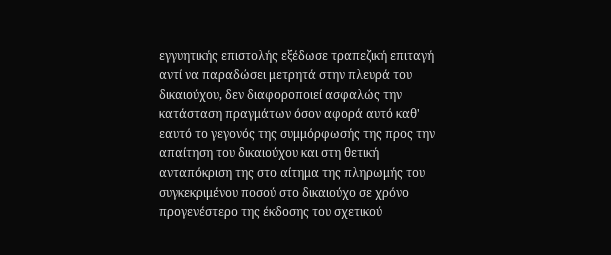εγγυητικής επιστολής εξέδωσε τραπεζική επιταγή αντί να παραδώσει μετρητά στην πλευρά του δικαιούχου, δεν διαφοροποιεί ασφαλώς την κατάσταση πραγμάτων όσον αφορά αυτό καθ' εαυτό το γεγονός της συμμόρφωσής της προς την απαίτηση του δικαιούχου και στη θετική ανταπόκριση της στο αίτημα της πληρωμής του συγκεκριμένου ποσού στο δικαιούχο σε χρόνο προγενέστερο της έκδοσης του σχετικού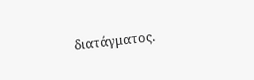διατάγματος.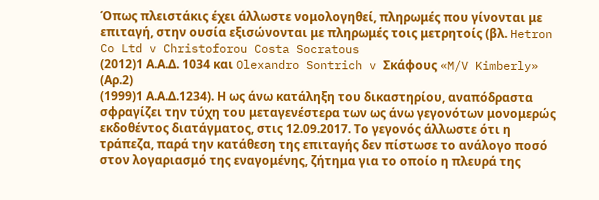Όπως πλειστάκις έχει άλλωστε νομολογηθεί, πληρωμές που γίνονται με επιταγή, στην ουσία εξισώνονται με πληρωμές τοις μετρητοίς (βλ. Hetron Co Ltd v Christoforou Costa Socratous
(2012)1 Α.Α.Δ. 1034 και Olexandro Sontrich v Σκάφους «M/V Kimberly» (Αρ.2)
(1999)1 Α.Α.Δ.1234). Η ως άνω κατάληξη του δικαστηρίου, αναπόδραστα σφραγίζει την τύχη του μεταγενέστερα των ως άνω γεγονότων μονομερώς εκδοθέντος διατάγματος, στις 12.09.2017. Το γεγονός άλλωστε ότι η τράπεζα, παρά την κατάθεση της επιταγής δεν πίστωσε το ανάλογο ποσό στον λογαριασμό της εναγομένης, ζήτημα για το οποίο η πλευρά της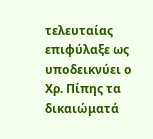τελευταίας επιφύλαξε ως υποδεικνύει ο Χρ. Πίπης τα δικαιώματά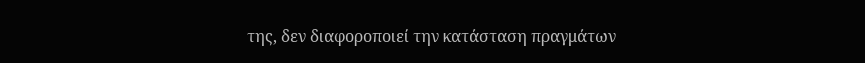της, δεν διαφοροποιεί την κατάσταση πραγμάτων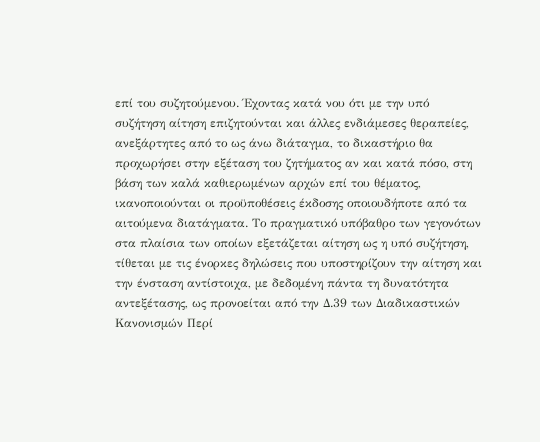επί του συζητούμενου. Έχοντας κατά νου ότι με την υπό συζήτηση αίτηση επιζητούνται και άλλες ενδιάμεσες θεραπείες, ανεξάρτητες από το ως άνω διάταγμα, το δικαστήριο θα προχωρήσει στην εξέταση του ζητήματος αν και κατά πόσο, στη βάση των καλά καθιερωμένων αρχών επί του θέματος, ικανοποιούνται οι προϋποθέσεις έκδοσης οποιουδήποτε από τα αιτούμενα διατάγματα. Το πραγματικό υπόβαθρο των γεγονότων στα πλαίσια των οποίων εξετάζεται αίτηση ως η υπό συζήτηση, τίθεται με τις ένορκες δηλώσεις που υποστηρίζουν την αίτηση και την ένσταση αντίστοιχα, με δεδομένη πάντα τη δυνατότητα αντεξέτασης, ως προνοείται από την Δ.39 των Διαδικαστικών Κανονισμών Περί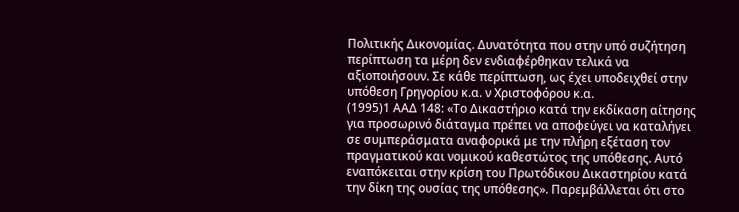Πολιτικής Δικονομίας. Δυνατότητα που στην υπό συζήτηση περίπτωση τα μέρη δεν ενδιαφέρθηκαν τελικά να αξιοποιήσουν. Σε κάθε περίπτωση, ως έχει υποδειχθεί στην υπόθεση Γρηγορίου κ.α. ν Χριστοφόρου κ.α.
(1995)1 ΑΑΔ 148: «Το Δικαστήριο κατά την εκδίκαση αίτησης για προσωρινό διάταγμα πρέπει να αποφεύγει να καταλήγει σε συμπεράσματα αναφορικά με την πλήρη εξέταση τον πραγματικού και νομικού καθεστώτος της υπόθεσης. Αυτό εναπόκειται στην κρίση του Πρωτόδικου Δικαστηρίου κατά την δίκη της ουσίας της υπόθεσης». Παρεμβάλλεται ότι στο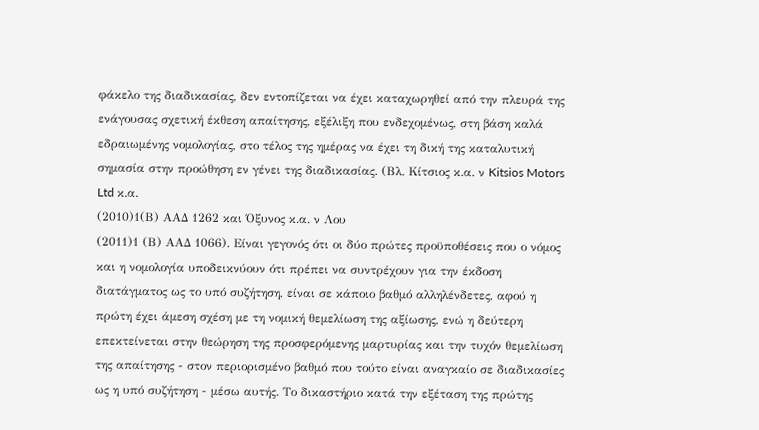φάκελο της διαδικασίας, δεν εντοπίζεται να έχει καταχωρηθεί από την πλευρά της ενάγουσας σχετική έκθεση απαίτησης, εξέλιξη που ενδεχομένως, στη βάση καλά εδραιωμένης νομολογίας, στο τέλος της ημέρας να έχει τη δική της καταλυτική σημασία στην προώθηση εν γένει της διαδικασίας. (Βλ. Κίτσιος κ.α. ν Kitsios Motors Ltd κ.α.
(2010)1(Β) ΑΑΔ 1262 και Όξυνος κ.α. ν Λου
(2011)1 (Β) ΑΑΔ 1066). Είναι γεγονός ότι οι δύο πρώτες προϋποθέσεις που ο νόμος και η νομολογία υποδεικνύουν ότι πρέπει να συντρέχουν για την έκδοση διατάγματος ως το υπό συζήτηση, είναι σε κάποιο βαθμό αλληλένδετες, αφού η πρώτη έχει άμεση σχέση με τη νομική θεμελίωση της αξίωσης, ενώ η δεύτερη επεκτείνεται στην θεώρηση της προσφερόμενης μαρτυρίας και την τυχόν θεμελίωση της απαίτησης - στον περιορισμένο βαθμό που τούτο είναι αναγκαίο σε διαδικασίες ως η υπό συζήτηση - μέσω αυτής. Το δικαστήριο κατά την εξέταση της πρώτης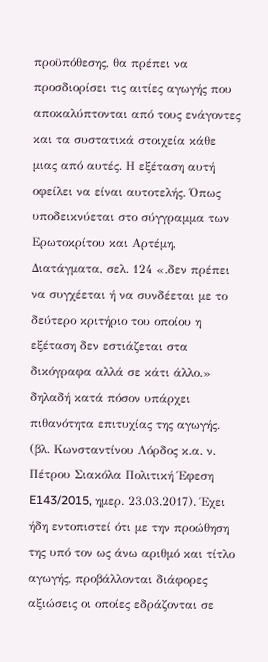προϋπόθεσης, θα πρέπει να προσδιορίσει τις αιτίες αγωγής που αποκαλύπτονται από τους ενάγοντες και τα συστατικά στοιχεία κάθε μιας από αυτές. Η εξέταση αυτή οφείλει να είναι αυτοτελής. Όπως υποδεικνύεται στο σύγγραμμα των Ερωτοκρίτου και Αρτέμη, Διατάγματα, σελ. 124 «.δεν πρέπει να συγχέεται ή να συνδέεται με το δεύτερο κριτήριο του οποίου η εξέταση δεν εστιάζεται στα δικόγραφα αλλά σε κάτι άλλο.» δηλαδή κατά πόσον υπάρχει πιθανότητα επιτυχίας της αγωγής. (βλ. Κωνσταντίνου Λόρδος κ.α. ν. Πέτρου Σιακόλα Πολιτική Έφεση E143/2015, ημερ. 23.03.2017). Έχει ήδη εντοπιστεί ότι με την προώθηση της υπό τον ως άνω αριθμό και τίτλο αγωγής, προβάλλονται διάφορες αξιώσεις οι οποίες εδράζονται σε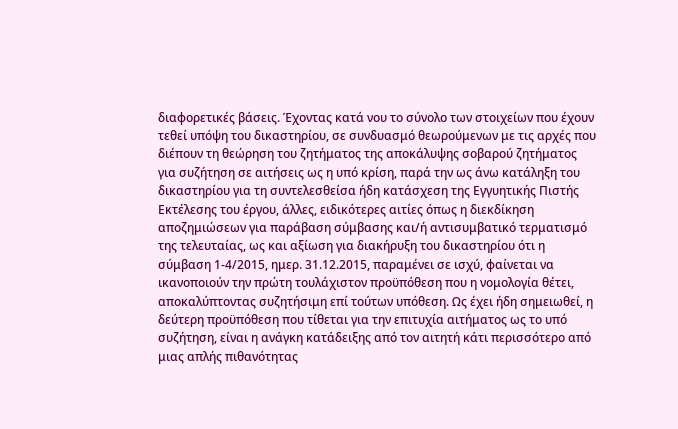διαφορετικές βάσεις. Έχοντας κατά νου το σύνολο των στοιχείων που έχουν τεθεί υπόψη του δικαστηρίου, σε συνδυασμό θεωρούμενων με τις αρχές που διέπουν τη θεώρηση του ζητήματος της αποκάλυψης σοβαρού ζητήματος για συζήτηση σε αιτήσεις ως η υπό κρίση, παρά την ως άνω κατάληξη του δικαστηρίου για τη συντελεσθείσα ήδη κατάσχεση της Εγγυητικής Πιστής Εκτέλεσης του έργου, άλλες, ειδικότερες αιτίες όπως η διεκδίκηση αποζημιώσεων για παράβαση σύμβασης και/ή αντισυμβατικό τερματισμό της τελευταίας, ως και αξίωση για διακήρυξη του δικαστηρίου ότι η σύμβαση 1-4/2015, ημερ. 31.12.2015, παραμένει σε ισχύ, φαίνεται να ικανοποιούν την πρώτη τουλάχιστον προϋπόθεση που η νομολογία θέτει, αποκαλύπτοντας συζητήσιμη επί τούτων υπόθεση. Ως έχει ήδη σημειωθεί, η δεύτερη προϋπόθεση που τίθεται για την επιτυχία αιτήματος ως το υπό συζήτηση, είναι η ανάγκη κατάδειξης από τον αιτητή κάτι περισσότερο από μιας απλής πιθανότητας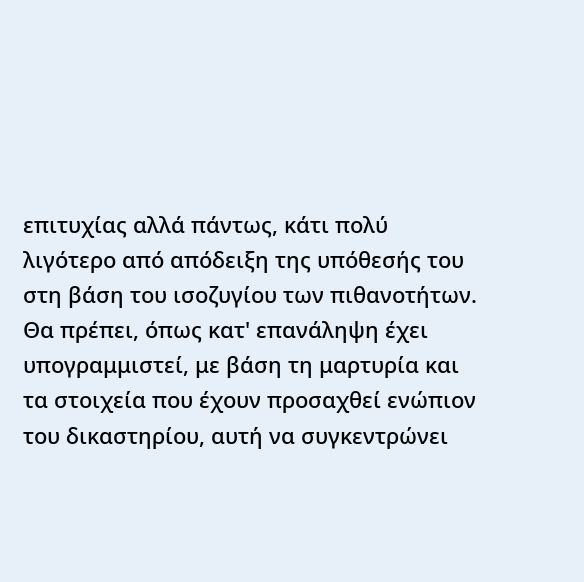επιτυχίας αλλά πάντως, κάτι πολύ λιγότερο από απόδειξη της υπόθεσής του στη βάση του ισοζυγίου των πιθανοτήτων. Θα πρέπει, όπως κατ' επανάληψη έχει υπογραμμιστεί, με βάση τη μαρτυρία και τα στοιχεία που έχουν προσαχθεί ενώπιον του δικαστηρίου, αυτή να συγκεντρώνει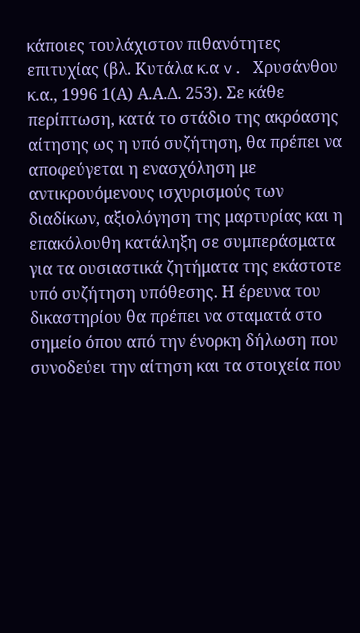κάποιες τουλάχιστον πιθανότητες επιτυχίας (βλ. Κυτάλα κ.α v. Χρυσάνθου κ.α., 1996 1(Α) Α.Α.Δ. 253). Σε κάθε περίπτωση, κατά το στάδιο της ακρόασης αίτησης ως η υπό συζήτηση, θα πρέπει να αποφεύγεται η ενασχόληση με αντικρουόμενους ισχυρισμούς των διαδίκων, αξιολόγηση της μαρτυρίας και η επακόλουθη κατάληξη σε συμπεράσματα για τα ουσιαστικά ζητήματα της εκάστοτε υπό συζήτηση υπόθεσης. Η έρευνα του δικαστηρίου θα πρέπει να σταματά στο σημείο όπου από την ένορκη δήλωση που συνοδεύει την αίτηση και τα στοιχεία που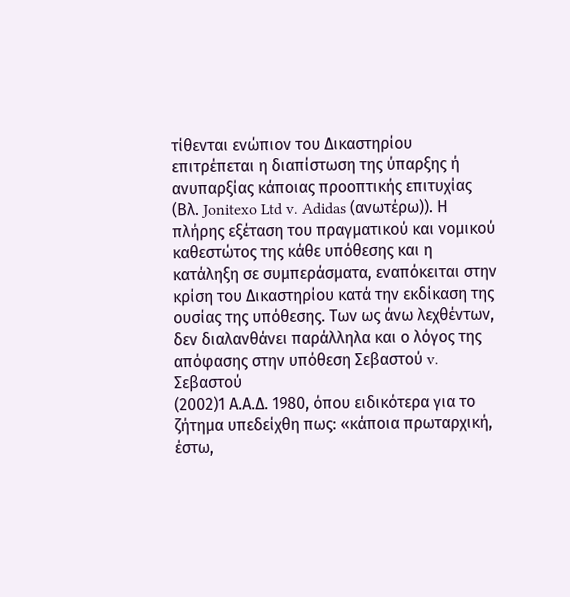τίθενται ενώπιον του Δικαστηρίου επιτρέπεται η διαπίστωση της ύπαρξης ή ανυπαρξίας κάποιας προοπτικής επιτυχίας (Βλ. Jonitexo Ltd v. Adidas (ανωτέρω)). Η πλήρης εξέταση του πραγματικού και νομικού καθεστώτος της κάθε υπόθεσης και η κατάληξη σε συμπεράσματα, εναπόκειται στην κρίση του Δικαστηρίου κατά την εκδίκαση της ουσίας της υπόθεσης. Των ως άνω λεχθέντων, δεν διαλανθάνει παράλληλα και ο λόγος της απόφασης στην υπόθεση Σεβαστού v. Σεβαστού
(2002)1 Α.Α.Δ. 1980, όπου ειδικότερα για το ζήτημα υπεδείχθη πως: «κάποια πρωταρχική, έστω,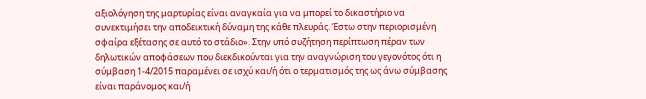αξιολόγηση της μαρτυρίας είναι αναγκαία για να μπορεί το δικαστήριο να συνεκτιμήσει την αποδεικτική δύναμη της κάθε πλευράς. Έστω στην περιορισμένη σφαίρα εξέτασης σε αυτό το στάδιο». Στην υπό συζήτηση περίπτωση πέραν των δηλωτικών αποφάσεων που διεκδικούνται για την αναγνώριση του γεγονότος ότι η σύμβαση 1-4/2015 παραμένει σε ισχύ και/ή ότι ο τερματισμός της ως άνω σύμβασης είναι παράνομος και/ή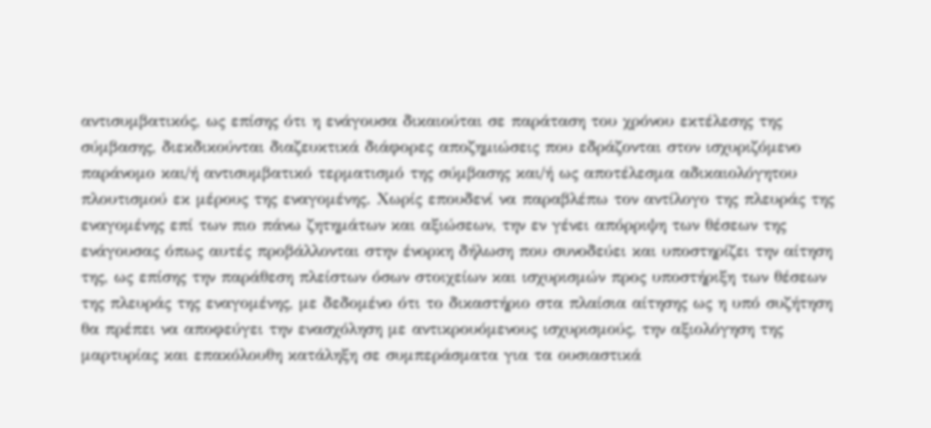αντισυμβατικός, ως επίσης ότι η ενάγουσα δικαιούται σε παράταση του χρόνου εκτέλεσης της σύμβασης, διεκδικούνται διαζευκτικά διάφορες αποζημιώσεις που εδράζονται στον ισχυριζόμενο παράνομο και/ή αντισυμβατικό τερματισμό της σύμβασης και/ή ως αποτέλεσμα αδικαιολόγητου πλουτισμού εκ μέρους της εναγομένης. Χωρίς επουδενί να παραβλέπω τον αντίλογο της πλευράς της εναγομένης επί των πιο πάνω ζητημάτων και αξιώσεων, την εν γένει απόρριψη των θέσεων της ενάγουσας όπως αυτές προβάλλονται στην ένορκη δήλωση που συνοδεύει και υποστηρίζει την αίτηση της, ως επίσης την παράθεση πλείστων όσων στοιχείων και ισχυρισμών προς υποστήριξη των θέσεων της πλευράς της εναγομένης, με δεδομένο ότι το δικαστήριο στα πλαίσια αίτησης ως η υπό συζήτηση θα πρέπει να αποφεύγει την ενασχόληση με αντικρουόμενους ισχυρισμούς, την αξιολόγηση της μαρτυρίας και επακόλουθη κατάληξη σε συμπεράσματα για τα ουσιαστικά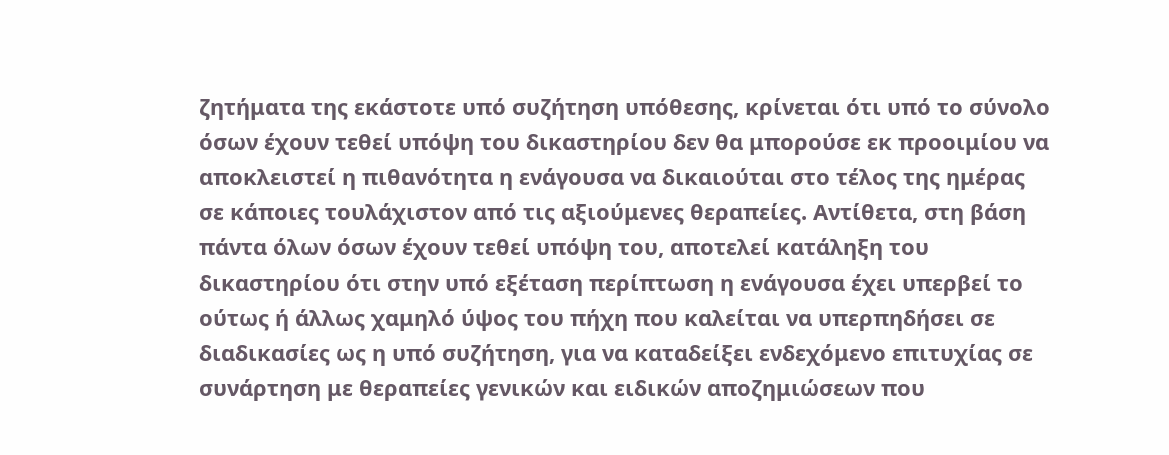ζητήματα της εκάστοτε υπό συζήτηση υπόθεσης, κρίνεται ότι υπό το σύνολο όσων έχουν τεθεί υπόψη του δικαστηρίου δεν θα μπορούσε εκ προοιμίου να αποκλειστεί η πιθανότητα η ενάγουσα να δικαιούται στο τέλος της ημέρας σε κάποιες τουλάχιστον από τις αξιούμενες θεραπείες. Αντίθετα, στη βάση πάντα όλων όσων έχουν τεθεί υπόψη του, αποτελεί κατάληξη του δικαστηρίου ότι στην υπό εξέταση περίπτωση η ενάγουσα έχει υπερβεί το ούτως ή άλλως χαμηλό ύψος του πήχη που καλείται να υπερπηδήσει σε διαδικασίες ως η υπό συζήτηση, για να καταδείξει ενδεχόμενο επιτυχίας σε συνάρτηση με θεραπείες γενικών και ειδικών αποζημιώσεων που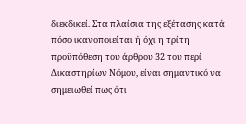διεκδικεί. Στα πλαίσια της εξέτασης κατά πόσο ικανοποιείται ή όχι η τρίτη προϋπόθεση του άρθρου 32 του περί Δικαστηρίων Νόμου, είναι σημαντικό να σημειωθεί πως ότι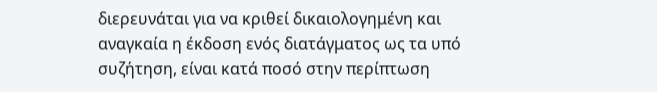διερευνάται για να κριθεί δικαιολογημένη και αναγκαία η έκδοση ενός διατάγματος ως τα υπό συζήτηση, είναι κατά ποσό στην περίπτωση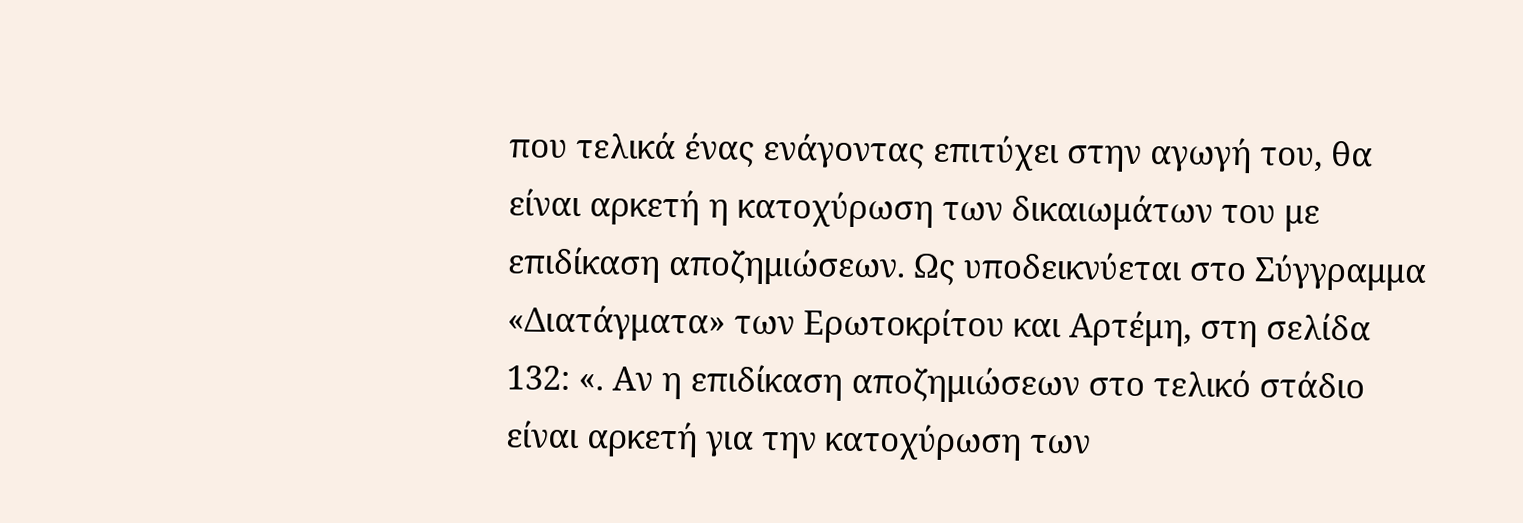που τελικά ένας ενάγοντας επιτύχει στην αγωγή του, θα είναι αρκετή η κατοχύρωση των δικαιωμάτων του με επιδίκαση αποζημιώσεων. Ως υποδεικνύεται στο Σύγγραμμα «Διατάγματα» των Ερωτοκρίτου και Αρτέμη, στη σελίδα 132: «. Αν η επιδίκαση αποζημιώσεων στο τελικό στάδιο είναι αρκετή για την κατοχύρωση των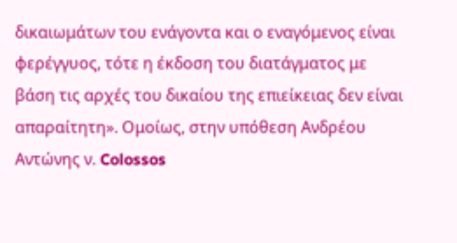δικαιωμάτων του ενάγοντα και ο εναγόμενος είναι φερέγγυος, τότε η έκδοση του διατάγματος με βάση τις αρχές του δικαίου της επιείκειας δεν είναι απαραίτητη». Ομοίως, στην υπόθεση Ανδρέου Αντώνης ν. Colossos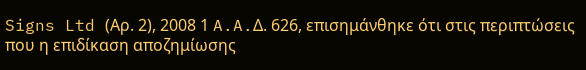Signs Ltd (Αρ. 2), 2008 1 A.A.Δ. 626, επισημάνθηκε ότι στις περιπτώσεις που η επιδίκαση αποζημίωσης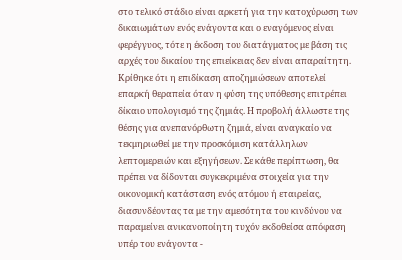στο τελικό στάδιο είναι αρκετή για την κατοχύρωση των δικαιωμάτων ενός ενάγοντα και ο εναγόμενος είναι φερέγγυος, τότε η έκδοση του διατάγματος με βάση τις αρχές του δικαίου της επιείκειας δεν είναι απαραίτητη. Κρίθηκε ότι η επιδίκαση αποζημιώσεων αποτελεί επαρκή θεραπεία όταν η φύση της υπόθεσης επιτρέπει δίκαιο υπολογισμό της ζημιάς. Η προβολή άλλωστε της θέσης για ανεπανόρθωτη ζημιά, είναι αναγκαίο να τεκμηριωθεί με την προσκόμιση κατάλληλων λεπτομερειών και εξηγήσεων. Σε κάθε περίπτωση, θα πρέπει να δίδονται συγκεκριμένα στοιχεία για την οικονομική κατάσταση ενός ατόμου ή εταιρείας, διασυνδέοντας τα με την αμεσότητα του κινδύνου να παραμείνει ανικανοποίητη τυχόν εκδοθείσα απόφαση υπέρ του ενάγοντα -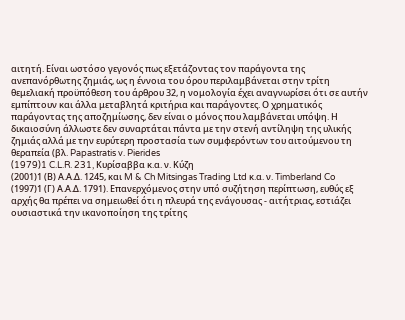αιτητή. Είναι ωστόσο γεγονός πως εξετάζοντας τον παράγοντα της ανεπανόρθωτης ζημιάς, ως η έννοια του όρου περιλαμβάνεται στην τρίτη θεμελιακή προϋπόθεση του άρθρου 32, η νομολογία έχει αναγνωρίσει ότι σε αυτήν εμπίπτουν και άλλα μεταβλητά κριτήρια και παράγοντες. Ο χρηματικός παράγοντας της αποζημίωσης, δεν είναι ο μόνος που λαμβάνεται υπόψη. Η δικαιοσύνη άλλωστε δεν συναρτάται πάντα με την στενή αντίληψη της υλικής ζημιάς αλλά με την ευρύτερη προστασία των συμφερόντων του αιτούμενου τη θεραπεία (βλ. Papastratis v. Pierides
(1979)1 C.L.R. 231, Κυρίσαββα κ.α. ν. Κύζη
(2001)1 (Β) Α.Α.Δ. 1245, και M & Ch Mitsingas Trading Ltd κ.α. ν. Timberland Co
(1997)1 (Γ) Α.Α.Δ. 1791). Επανερχόμενος στην υπό συζήτηση περίπτωση, ευθύς εξ αρχής θα πρέπει να σημειωθεί ότι η πλευρά της ενάγουσας - αιτήτριας, εστιάζει ουσιαστικά την ικανοποίηση της τρίτης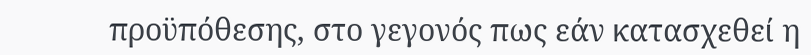προϋπόθεσης, στο γεγονός πως εάν κατασχεθεί η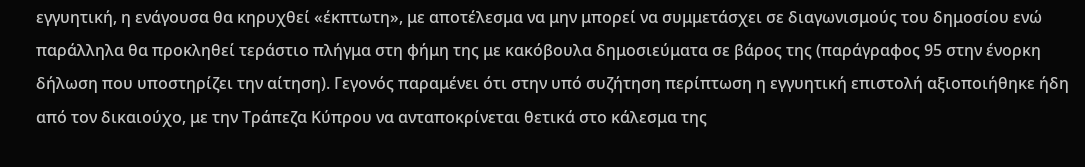εγγυητική, η ενάγουσα θα κηρυχθεί «έκπτωτη», με αποτέλεσμα να μην μπορεί να συμμετάσχει σε διαγωνισμούς του δημοσίου ενώ παράλληλα θα προκληθεί τεράστιο πλήγμα στη φήμη της με κακόβουλα δημοσιεύματα σε βάρος της (παράγραφος 95 στην ένορκη δήλωση που υποστηρίζει την αίτηση). Γεγονός παραμένει ότι στην υπό συζήτηση περίπτωση η εγγυητική επιστολή αξιοποιήθηκε ήδη από τον δικαιούχο, με την Τράπεζα Κύπρου να ανταποκρίνεται θετικά στο κάλεσμα της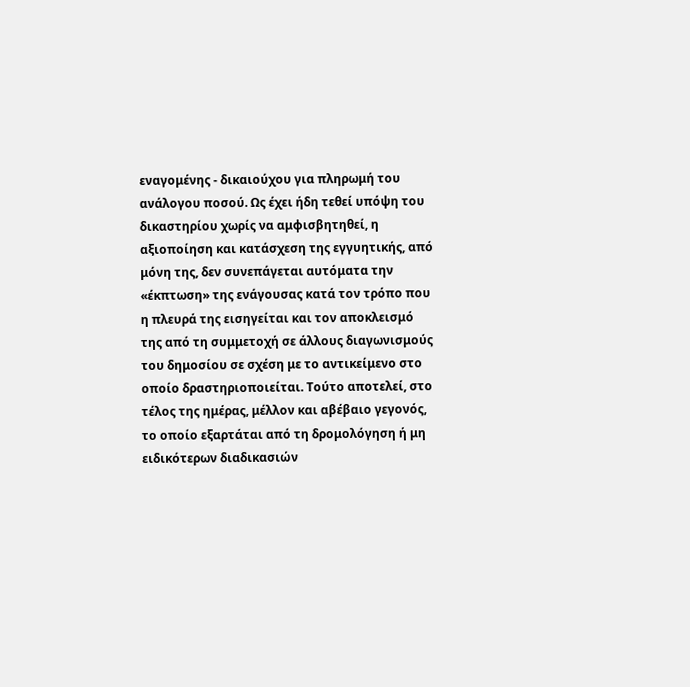εναγομένης - δικαιούχου για πληρωμή του ανάλογου ποσού. Ως έχει ήδη τεθεί υπόψη του δικαστηρίου χωρίς να αμφισβητηθεί, η αξιοποίηση και κατάσχεση της εγγυητικής, από μόνη της, δεν συνεπάγεται αυτόματα την «έκπτωση» της ενάγουσας κατά τον τρόπο που η πλευρά της εισηγείται και τον αποκλεισμό της από τη συμμετοχή σε άλλους διαγωνισμούς του δημοσίου σε σχέση με το αντικείμενο στο οποίο δραστηριοποιείται. Τούτο αποτελεί, στο τέλος της ημέρας, μέλλον και αβέβαιο γεγονός, το οποίο εξαρτάται από τη δρομολόγηση ή μη ειδικότερων διαδικασιών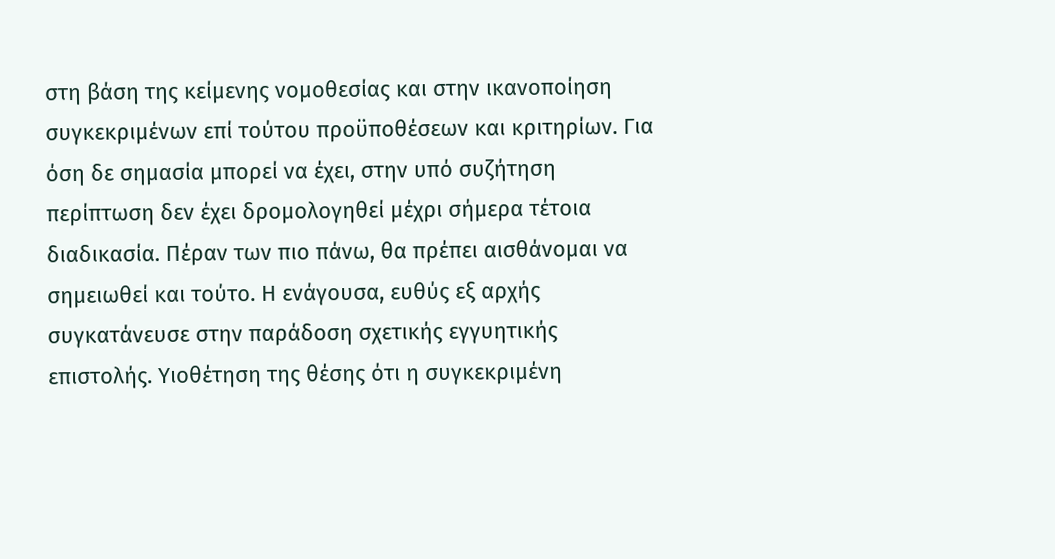στη βάση της κείμενης νομοθεσίας και στην ικανοποίηση συγκεκριμένων επί τούτου προϋποθέσεων και κριτηρίων. Για όση δε σημασία μπορεί να έχει, στην υπό συζήτηση περίπτωση δεν έχει δρομολογηθεί μέχρι σήμερα τέτοια διαδικασία. Πέραν των πιο πάνω, θα πρέπει αισθάνομαι να σημειωθεί και τούτο. Η ενάγουσα, ευθύς εξ αρχής συγκατάνευσε στην παράδοση σχετικής εγγυητικής επιστολής. Υιοθέτηση της θέσης ότι η συγκεκριμένη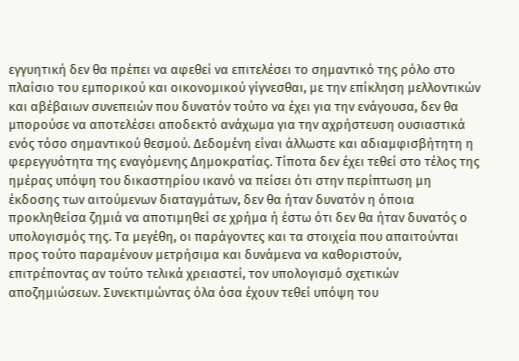εγγυητική δεν θα πρέπει να αφεθεί να επιτελέσει το σημαντικό της ρόλο στο πλαίσιο του εμπορικού και οικονομικού γίγνεσθαι, με την επίκληση μελλοντικών και αβέβαιων συνεπειών που δυνατόν τούτο να έχει για την ενάγουσα, δεν θα μπορούσε να αποτελέσει αποδεκτό ανάχωμα για την αχρήστευση ουσιαστικά ενός τόσο σημαντικού θεσμού. Δεδομένη είναι άλλωστε και αδιαμφισβήτητη η φερεγγυότητα της εναγόμενης Δημοκρατίας. Τίποτα δεν έχει τεθεί στο τέλος της ημέρας υπόψη του δικαστηρίου ικανό να πείσει ότι στην περίπτωση μη έκδοσης των αιτούμενων διαταγμάτων, δεν θα ήταν δυνατόν η όποια προκληθείσα ζημιά να αποτιμηθεί σε χρήμα ή έστω ότι δεν θα ήταν δυνατός ο υπολογισμός της. Τα μεγέθη, οι παράγοντες και τα στοιχεία που απαιτούνται προς τούτο παραμένουν μετρήσιμα και δυνάμενα να καθοριστούν, επιτρέποντας αν τούτο τελικά χρειαστεί, τον υπολογισμό σχετικών αποζημιώσεων. Συνεκτιμώντας όλα όσα έχουν τεθεί υπόψη του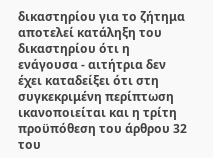δικαστηρίου για το ζήτημα αποτελεί κατάληξη του δικαστηρίου ότι η ενάγουσα - αιτήτρια δεν έχει καταδείξει ότι στη συγκεκριμένη περίπτωση ικανοποιείται και η τρίτη προϋπόθεση του άρθρου 32 του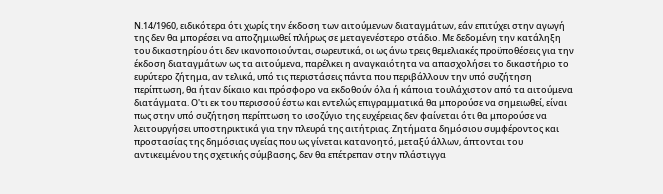Ν.14/1960, ειδικότερα ότι χωρίς την έκδοση των αιτούμενων διαταγμάτων, εάν επιτύχει στην αγωγή της δεν θα μπορέσει να αποζημιωθεί πλήρως σε μεταγενέστερο στάδιο. Με δεδομένη την κατάληξη του δικαστηρίου ότι δεν ικανοποιούνται, σωρευτικά, οι ως άνω τρεις θεμελιακές προϋποθέσεις για την έκδοση διαταγμάτων ως τα αιτούμενα, παρέλκει η αναγκαιότητα να απασχολήσει το δικαστήριο το ευρύτερο ζήτημα, αν τελικά, υπό τις περιστάσεις πάντα που περιβάλλουν την υπό συζήτηση περίπτωση, θα ήταν δίκαιο και πρόσφορο να εκδοθούν όλα ή κάποια τουλάχιστον από τα αιτούμενα διατάγματα. Ο'τι εκ του περισσού έστω και εντελώς επιγραμματικά θα μπορούσε να σημειωθεί, είναι πως στην υπό συζήτηση περίπτωση το ισοζύγιο της ευχέρειας δεν φαίνεται ότι θα μπορούσε να λειτουργήσει υποστηρικτικά για την πλευρά της αιτήτριας. Ζητήματα δημόσιου συμφέροντος και προστασίας της δημόσιας υγείας που ως γίνεται κατανοητό, μεταξύ άλλων, άπτονται του αντικειμένου της σχετικής σύμβασης, δεν θα επέτρεπαν στην πλάστιγγα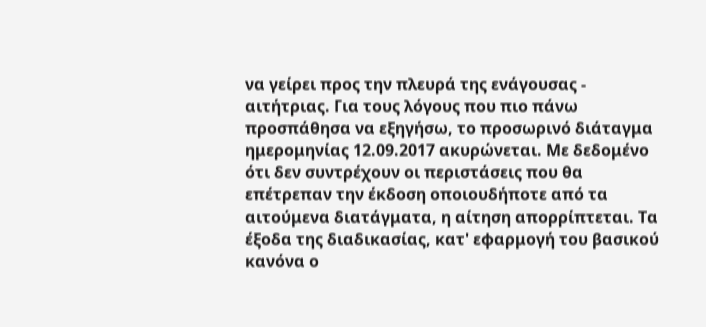να γείρει προς την πλευρά της ενάγουσας - αιτήτριας. Για τους λόγους που πιο πάνω προσπάθησα να εξηγήσω, το προσωρινό διάταγμα ημερομηνίας 12.09.2017 ακυρώνεται. Με δεδομένο ότι δεν συντρέχουν οι περιστάσεις που θα επέτρεπαν την έκδοση οποιουδήποτε από τα αιτούμενα διατάγματα, η αίτηση απορρίπτεται. Τα έξοδα της διαδικασίας, κατ' εφαρμογή του βασικού κανόνα ο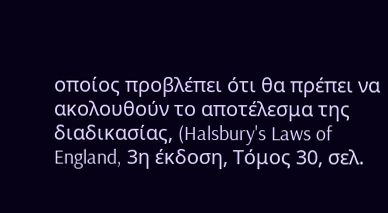οποίος προβλέπει ότι θα πρέπει να ακολουθούν το αποτέλεσμα της διαδικασίας, (Halsbury's Laws of England, 3η έκδοση, Τόμος 30, σελ.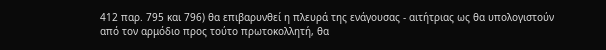412 παρ. 795 και 796) θα επιβαρυνθεί η πλευρά της ενάγουσας - αιτήτριας ως θα υπολογιστούν από τον αρμόδιο προς τούτο πρωτοκολλητή, θα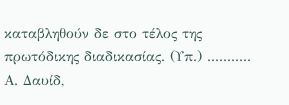καταβληθούν δε στο τέλος της πρωτόδικης διαδικασίας. (Υπ.) ........... Α. Δαυίδ,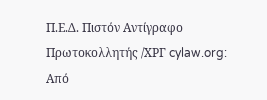Π.Ε.Δ. Πιστόν Αντίγραφο Πρωτοκολλητής /ΧΡΓ cylaw.org: Από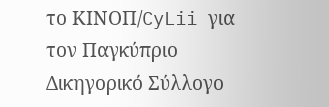το ΚΙΝOΠ/CyLii για τον Παγκύπριο Δικηγορικό Σύλλογο